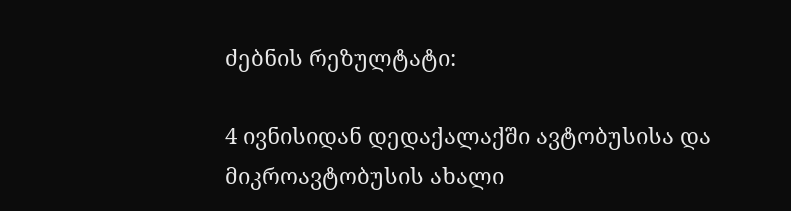ძებნის რეზულტატი:

4 ივნისიდან დედაქალაქში ავტობუსისა და მიკროავტობუსის ახალი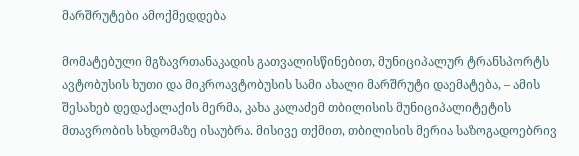მარშრუტები ამოქმედდება

მომატებული მგზავრთანაკადის გათვალისწინებით, მუნიციპალურ ტრანსპორტს ავტობუსის ხუთი და მიკროავტობუსის სამი ახალი მარშრუტი დაემატება, – ამის შესახებ დედაქალაქის მერმა, კახა კალაძემ თბილისის მუნიციპალიტეტის მთავრობის სხდომაზე ისაუბრა. მისივე თქმით, თბილისის მერია საზოგადოებრივ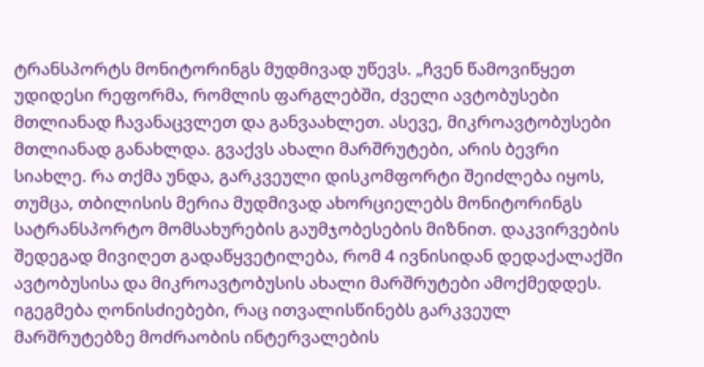ტრანსპორტს მონიტორინგს მუდმივად უწევს. „ჩვენ წამოვიწყეთ უდიდესი რეფორმა, რომლის ფარგლებში, ძველი ავტობუსები მთლიანად ჩავანაცვლეთ და განვაახლეთ. ასევე, მიკროავტობუსები მთლიანად განახლდა. გვაქვს ახალი მარშრუტები, არის ბევრი სიახლე. რა თქმა უნდა, გარკვეული დისკომფორტი შეიძლება იყოს, თუმცა, თბილისის მერია მუდმივად ახორციელებს მონიტორინგს სატრანსპორტო მომსახურების გაუმჯობესების მიზნით. დაკვირვების შედეგად მივიღეთ გადაწყვეტილება, რომ 4 ივნისიდან დედაქალაქში ავტობუსისა და მიკროავტობუსის ახალი მარშრუტები ამოქმედდეს. იგეგმება ღონისძიებები, რაც ითვალისწინებს გარკვეულ მარშრუტებზე მოძრაობის ინტერვალების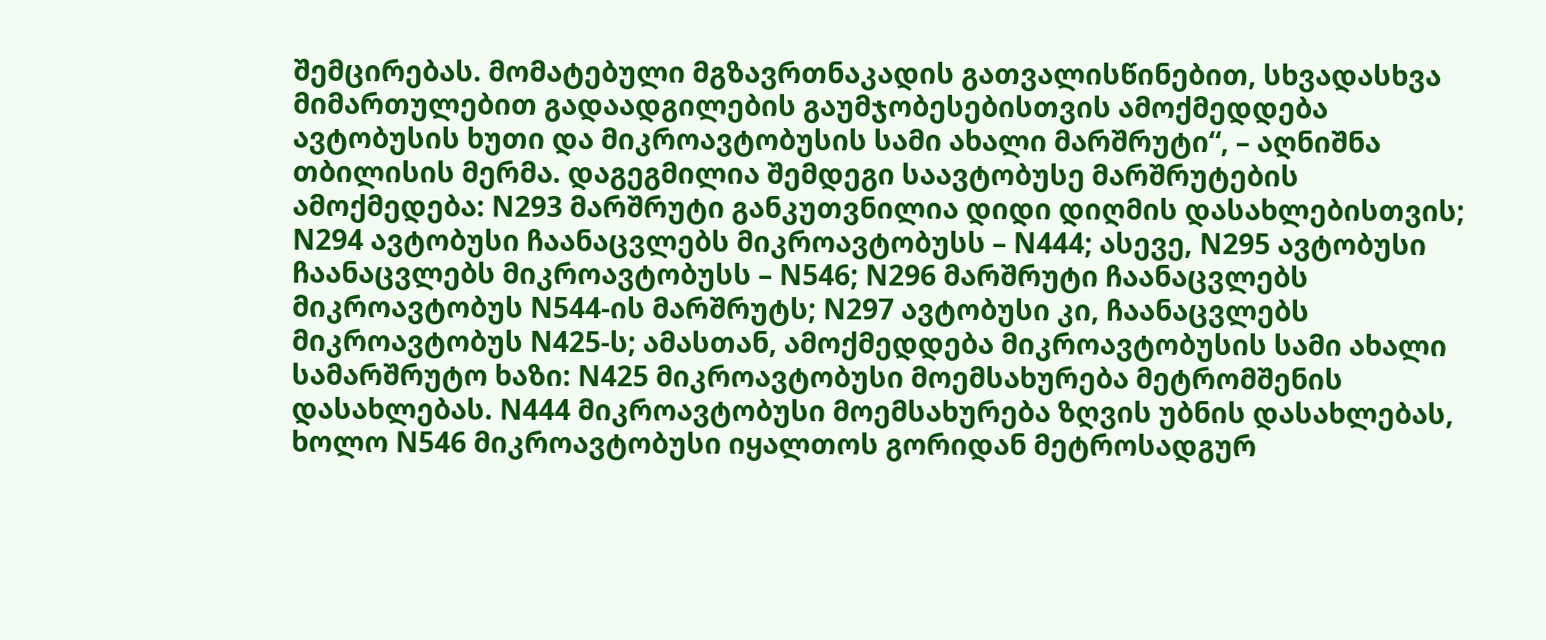შემცირებას. მომატებული მგზავრთნაკადის გათვალისწინებით, სხვადასხვა მიმართულებით გადაადგილების გაუმჯობესებისთვის ამოქმედდება ავტობუსის ხუთი და მიკროავტობუსის სამი ახალი მარშრუტი“, – აღნიშნა თბილისის მერმა. დაგეგმილია შემდეგი საავტობუსე მარშრუტების ამოქმედება: N293 მარშრუტი განკუთვნილია დიდი დიღმის დასახლებისთვის; N294 ავტობუსი ჩაანაცვლებს მიკროავტობუსს – N444; ასევე, N295 ავტობუსი ჩაანაცვლებს მიკროავტობუსს – N546; N296 მარშრუტი ჩაანაცვლებს მიკროავტობუს N544-ის მარშრუტს; N297 ავტობუსი კი, ჩაანაცვლებს მიკროავტობუს N425-ს; ამასთან, ამოქმედდება მიკროავტობუსის სამი ახალი სამარშრუტო ხაზი: N425 მიკროავტობუსი მოემსახურება მეტრომშენის დასახლებას. N444 მიკროავტობუსი მოემსახურება ზღვის უბნის დასახლებას, ხოლო N546 მიკროავტობუსი იყალთოს გორიდან მეტროსადგურ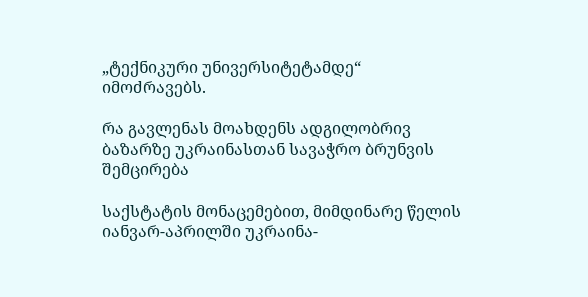„ტექნიკური უნივერსიტეტამდე“ იმოძრავებს.

რა გავლენას მოახდენს ადგილობრივ ბაზარზე უკრაინასთან სავაჭრო ბრუნვის შემცირება

საქსტატის მონაცემებით, მიმდინარე წელის იანვარ-აპრილში უკრაინა-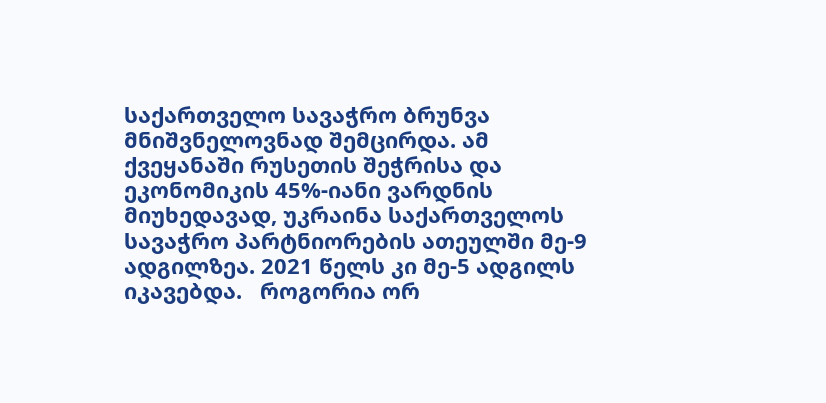საქართველო სავაჭრო ბრუნვა მნიშვნელოვნად შემცირდა. ამ ქვეყანაში რუსეთის შეჭრისა და ეკონომიკის 45%-იანი ვარდნის მიუხედავად, უკრაინა საქართველოს სავაჭრო პარტნიორების ათეულში მე-9 ადგილზეა. 2021 წელს კი მე-5 ადგილს იკავებდა.   როგორია ორ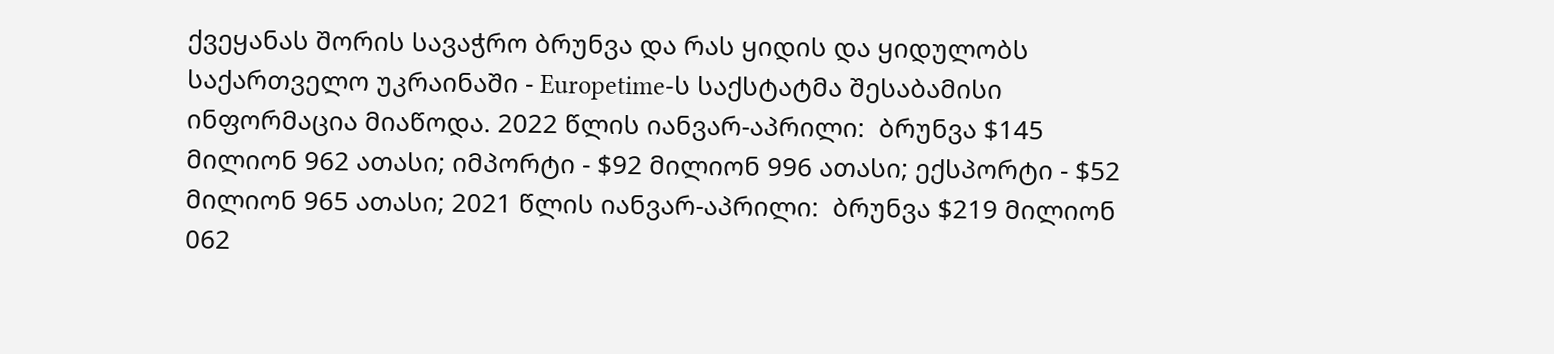ქვეყანას შორის სავაჭრო ბრუნვა და რას ყიდის და ყიდულობს საქართველო უკრაინაში - Europetime-ს საქსტატმა შესაბამისი ინფორმაცია მიაწოდა. 2022 წლის იანვარ-აპრილი:  ბრუნვა $145 მილიონ 962 ათასი; იმპორტი - $92 მილიონ 996 ათასი; ექსპორტი - $52 მილიონ 965 ათასი; 2021 წლის იანვარ-აპრილი:  ბრუნვა $219 მილიონ 062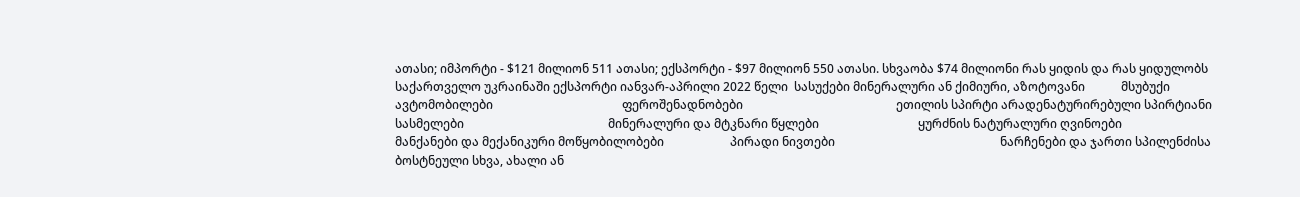ათასი; იმპორტი - $121 მილიონ 511 ათასი; ექსპორტი - $97 მილიონ 550 ათასი. სხვაობა $74 მილიონი რას ყიდის და რას ყიდულობს საქართველო უკრაინაში ექსპორტი იანვარ-აპრილი 2022 წელი  სასუქები მინერალური ან ქიმიური, აზოტოვანი            მსუბუქი ავტომობილები                                           ფეროშენადნობები                                                   ეთილის სპირტი არადენატურირებული სპირტიანი სასმელები                                                მინერალური და მტკნარი წყლები                                 ყურძნის ნატურალური ღვინოები                                  მანქანები და მექანიკური მოწყობილობები                      პირადი ნივთები                                                       ნარჩენები და ჯართი სპილენძისა                                  ბოსტნეული სხვა, ახალი ან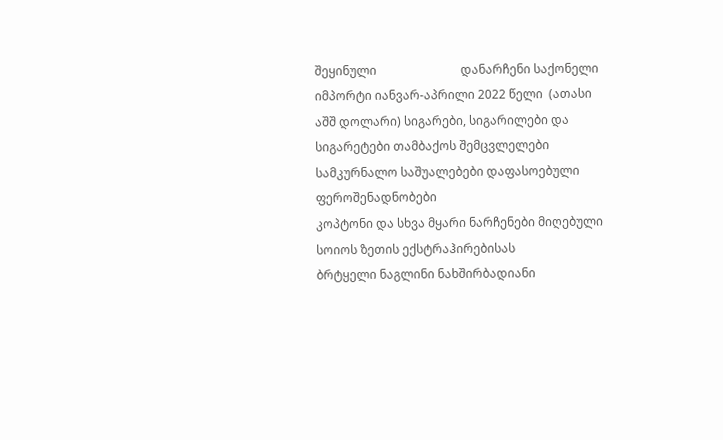შეყინული                            დანარჩენი საქონელი                                               იმპორტი იანვარ-აპრილი 2022 წელი  (ათასი აშშ დოლარი) სიგარები, სიგარილები და სიგარეტები თამბაქოს შემცვლელები                   სამკურნალო საშუალებები დაფასოებული                        ფეროშენადნობები                                                       კოპტონი და სხვა მყარი ნარჩენები მიღებული სოიოს ზეთის ექსტრაჰირებისას                       ბრტყელი ნაგლინი ნახშირბადიანი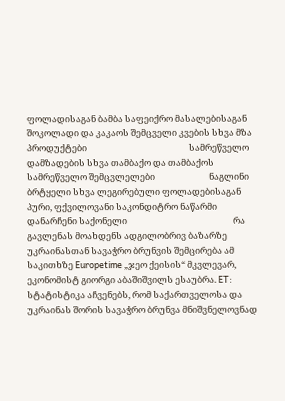ფოლადისაგან ბამბა საფეიქრო მასალებისაგან                                       შოკოლადი და კაკაოს შემცველი კვების სხვა მზა პროდუქტები                                                   სამრეწველო დამზადების სხვა თამბაქო და თამბაქოს სამრეწველო შემცვლელები                           ნაგლინი ბრტყელი სხვა ლეგირებული ფოლადებისაგან                                                                                                           პური, ფქვილოვანი საკონდიტრო ნაწარმი                          დანარჩენი საქონელი                                                     რა გავლენას მოახდენს ადგილობრივ ბაზარზე უკრაინასთან სავაჭრო ბრუნვის შემცირება ამ საკითხზე Europetime „ჯეო ქეისის“ მკვლევარ, ეკონომისტ გიორგი აბაშიშვილს ესაუბრა. ET: სტატისტიკა აჩვენებს, რომ საქართველოსა და უკრაინას შორის სავაჭრო ბრუნვა მნიშვნელოვნად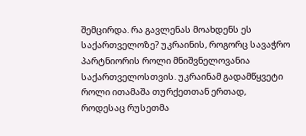შემცირდა. რა გავლენას მოახდენს ეს საქართველოზე? უკრაინის, როგორც სავაჭრო პარტნიორის როლი მნიშვნელოვანია საქართველოსთვის. უკრაინამ გადამწყვეტი როლი ითამაშა თურქეთთან ერთად, როდესაც რუსეთმა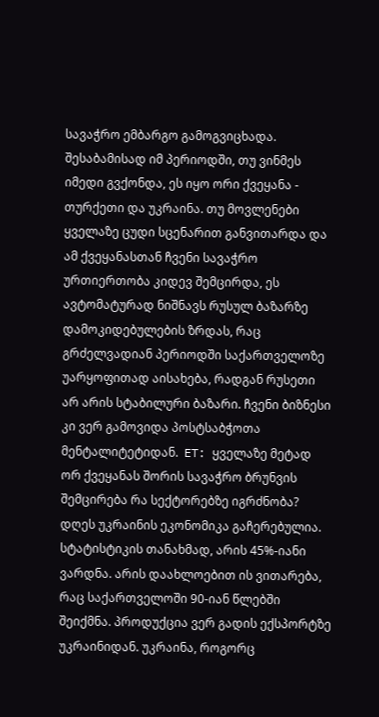სავაჭრო ემბარგო გამოგვიცხადა. შესაბამისად იმ პერიოდში, თუ ვინმეს იმედი გვქონდა, ეს იყო ორი ქვეყანა - თურქეთი და უკრაინა. თუ მოვლენები ყველაზე ცუდი სცენარით განვითარდა და ამ ქვეყანასთან ჩვენი სავაჭრო ურთიერთობა კიდევ შემცირდა, ეს ავტომატურად ნიშნავს რუსულ ბაზარზე დამოკიდებულების ზრდას, რაც გრძელვადიან პერიოდში საქართველოზე უარყოფითად აისახება, რადგან რუსეთი არ არის სტაბილური ბაზარი. ჩვენი ბიზნესი კი ვერ გამოვიდა პოსტსაბჭოთა მენტალიტეტიდან.  ET: ყველაზე მეტად ორ ქვეყანას შორის სავაჭრო ბრუნვის შემცირება რა სექტორებზე იგრძნობა? დღეს უკრაინის ეკონომიკა გაჩერებულია. სტატისტიკის თანახმად, არის 45%-იანი ვარდნა. არის დაახლოებით ის ვითარება, რაც საქართველოში 90-იან წლებში შეიქმნა. პროდუქცია ვერ გადის ექსპორტზე უკრაინიდან. უკრაინა, როგორც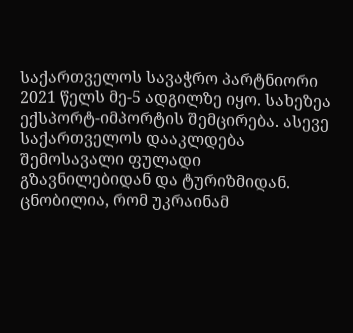საქართველოს სავაჭრო პარტნიორი 2021 წელს მე-5 ადგილზე იყო. სახეზეა ექსპორტ-იმპორტის შემცირება. ასევე საქართველოს დააკლდება შემოსავალი ფულადი გზავნილებიდან და ტურიზმიდან. ცნობილია, რომ უკრაინამ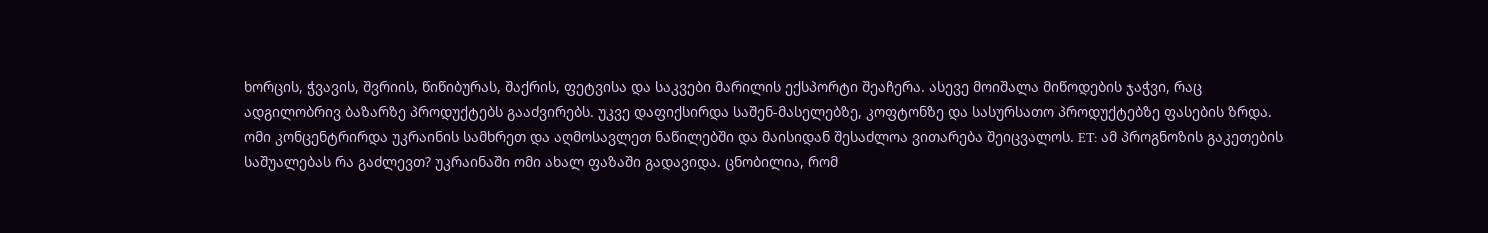ხორცის, ჭვავის, შვრიის, წიწიბურას, შაქრის, ფეტვისა და საკვები მარილის ექსპორტი შეაჩერა. ასევე მოიშალა მიწოდების ჯაჭვი, რაც ადგილობრივ ბაზარზე პროდუქტებს გააძვირებს. უკვე დაფიქსირდა საშენ-მასელებზე, კოფტონზე და სასურსათო პროდუქტებზე ფასების ზრდა. ომი კონცენტრირდა უკრაინის სამხრეთ და აღმოსავლეთ ნაწილებში და მაისიდან შესაძლოა ვითარება შეიცვალოს. ET: ამ პროგნოზის გაკეთების საშუალებას რა გაძლევთ? უკრაინაში ომი ახალ ფაზაში გადავიდა. ცნობილია, რომ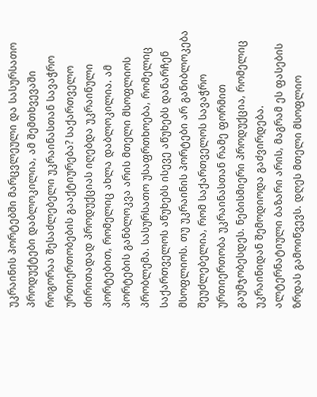უკრაინის პორტებში მარცვლეული და სასურსათო პროდუქტები დაბლოკილია, ამ შემთხვევაში როგორაა შესაძლებელი უკრაინასთან სავაჭრო ურთიერთობების გააქტიურება? საქართველო ძირითადად პროდუქციას იღებდა უკრაინული პორტებით, რომელიც ახლა დაბლოკილია. ამ პორტების განბლოკვა არის მთელი მსოფლიოს პრობლემა. სასურსათო უსაფრთხოება, რომელიც საქართველოს აწუხებს ისევე აწუხებს დანარჩენ მსოფლიოს. თუ უკრაინის პორტები არ განიბლოკება შეუძლებელია, რომ საქართველოს სავაჭრო ურთიერთობა უკრაინასთან რამე ფორმით გაუმჯობესდეს. ნებისმიერი პროდუქცია, რომელიც უკრაინიდან შემოდიოდა გაძვირდება. ალტერნატიული ბაზარი არის, მაგრამ ეს ფასების ზრდას გამოიწვევს. დღეს მთელი მსოფლიო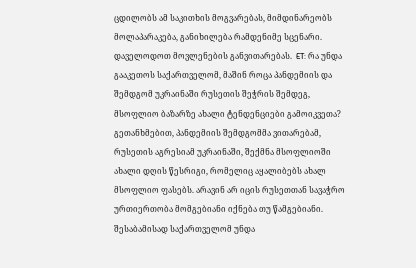ცდილობს ამ საკითხის მოგვარებას, მიმდინარეობს მოლაპარაკება, განიხილება რამდენიმე სცენარი. დაველოდოთ მოვლენების განვითარებას.  ET: რა უნდა გააკეთოს საქართველომ, მაშინ როცა პანდემიის და შემდგომ უკრაინაში რუსეთის შეჭრის შემდეგ, მსოფლიო ბაზარზე ახალი ტენდენციები გამოიკვეთა?   გეთანხმებით, პანდემიის შემდგომმა ვითარებამ, რუსეთის აგრესიამ უკრაინაში, შექმნა მსოფლიოში ახალი დღის წესრიგი, რომელიც აყალიბებს ახალ მსოფლიო ფასებს. არავინ არ იცის რუსეთთან სავაჭრო ურთიერთობა მომგებიანი იქნება თუ წამგებიანი. შესაბამისად საქართველომ უნდა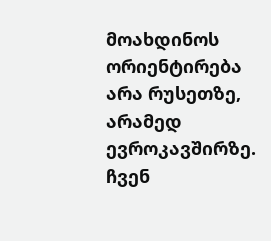მოახდინოს ორიენტირება არა რუსეთზე, არამედ ევროკავშირზე. ჩვენ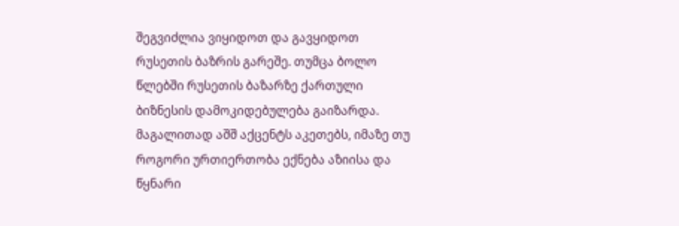შეგვიძლია ვიყიდოთ და გავყიდოთ რუსეთის ბაზრის გარეშე. თუმცა ბოლო წლებში რუსეთის ბაზარზე ქართული ბიზნესის დამოკიდებულება გაიზარდა. მაგალითად აშშ აქცენტს აკეთებს, იმაზე თუ როგორი ურთიერთობა ექნება აზიისა და წყნარი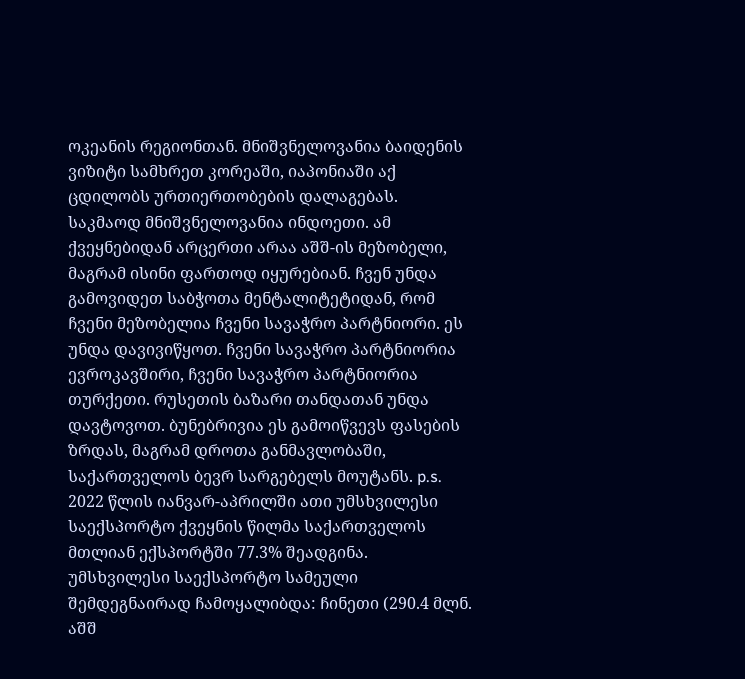ოკეანის რეგიონთან. მნიშვნელოვანია ბაიდენის ვიზიტი სამხრეთ კორეაში, იაპონიაში აქ ცდილობს ურთიერთობების დალაგებას. საკმაოდ მნიშვნელოვანია ინდოეთი. ამ ქვეყნებიდან არცერთი არაა აშშ-ის მეზობელი, მაგრამ ისინი ფართოდ იყურებიან. ჩვენ უნდა გამოვიდეთ საბჭოთა მენტალიტეტიდან, რომ ჩვენი მეზობელია ჩვენი სავაჭრო პარტნიორი. ეს უნდა დავივიწყოთ. ჩვენი სავაჭრო პარტნიორია ევროკავშირი, ჩვენი სავაჭრო პარტნიორია თურქეთი. რუსეთის ბაზარი თანდათან უნდა დავტოვოთ. ბუნებრივია ეს გამოიწვევს ფასების ზრდას, მაგრამ დროთა განმავლობაში, საქართველოს ბევრ სარგებელს მოუტანს. p.s. 2022 წლის იანვარ-აპრილში ათი უმსხვილესი საექსპორტო ქვეყნის წილმა საქართველოს მთლიან ექსპორტში 77.3% შეადგინა. უმსხვილესი საექსპორტო სამეული შემდეგნაირად ჩამოყალიბდა: ჩინეთი (290.4 მლნ. აშშ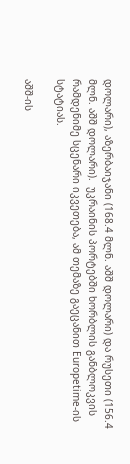დოლარი), აზერბაიჯანი (168.4 მლნ. აშშ დოლარი) და რუსეთი (156.4 მლნ. აშშ დოლარი).  უკრაინის პორტებში ხორბლის განბლოკვის რამდენიმე სცენარი იკვეთება, ამ თემაზე გაეცანით Europetime-ის სტატიას.

აშშ-ის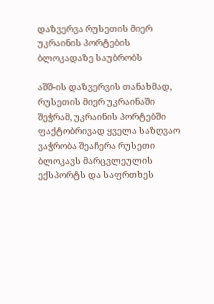დაზვერვა რუსეთის მიერ უკრაინის პორტების ბლოკადაზე საუბრობს

აშშ-ის დაზვერვის თანახმად, რუსეთის მიერ უკრაინაში შეჭრამ, უკრაინის პორტებში ფაქტობრივად ყველა საზღვაო ვაჭრობა შეაჩერა რუსეთი ბლოკავს მარცვლეულის ექსპორტს და საფრთხეს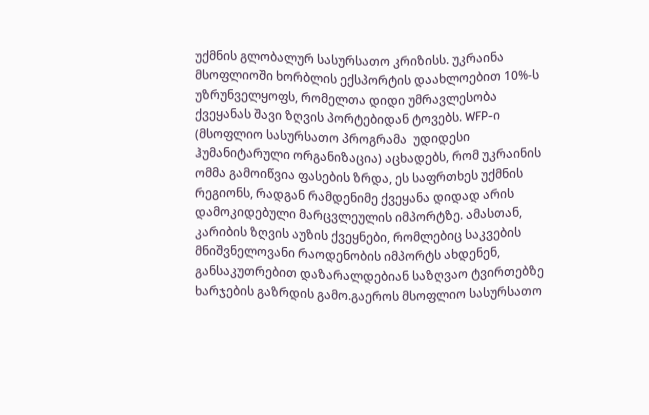უქმნის გლობალურ სასურსათო კრიზისს. უკრაინა  მსოფლიოში ხორბლის ექსპორტის დაახლოებით 10%-ს უზრუნველყოფს, რომელთა დიდი უმრავლესობა ქვეყანას შავი ზღვის პორტებიდან ტოვებს. WFP-ი (მსოფლიო სასურსათო პროგრამა  უდიდესი ჰუმანიტარული ორგანიზაცია) აცხადებს, რომ უკრაინის ომმა გამოიწვია ფასების ზრდა, ეს საფრთხეს უქმნის რეგიონს, რადგან რამდენიმე ქვეყანა დიდად არის დამოკიდებული მარცვლეულის იმპორტზე. ამასთან, კარიბის ზღვის აუზის ქვეყნები, რომლებიც საკვების მნიშვნელოვანი რაოდენობის იმპორტს ახდენენ, განსაკუთრებით დაზარალდებიან საზღვაო ტვირთებზე ხარჯების გაზრდის გამო.გაეროს მსოფლიო სასურსათო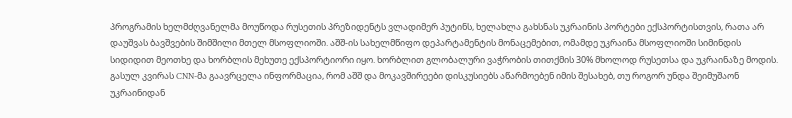პროგრამის ხელმძღვანელმა მოუწოდა რუსეთის პრეზიდენტს ვლადიმერ პუტინს, ხელახლა გახსნას უკრაინის პორტები ექსპორტისთვის, რათა არ დაუშვას ბავშვების შიმშილი მთელ მსოფლიოში. აშშ-ის სახელმწიფო დეპარტამენტის მონაცემებით, ომამდე უკრაინა მსოფლიოში სიმინდის სიდიდით მეოთხე და ხორბლის მეხუთე ექსპორტიორი იყო. ხორბლით გლობალური ვაჭრობის თითქმის 30% მხოლოდ რუსეთსა და უკრაინაზე მოდის. გასულ კვირას CNN-მა გაავრცელა ინფორმაცია, რომ აშშ და მოკავშირეები დისკუსიებს აწარმოებენ იმის შესახებ, თუ როგორ უნდა შეიმუშაონ უკრაინიდან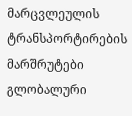მარცვლეულის ტრანსპორტირების მარშრუტები გლობალური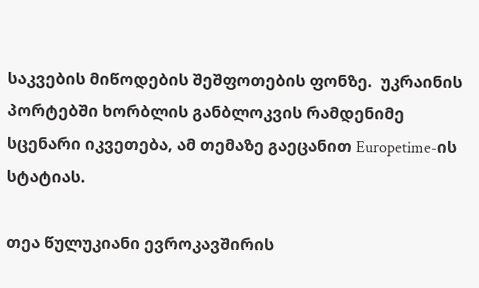საკვების მიწოდების შეშფოთების ფონზე.  უკრაინის პორტებში ხორბლის განბლოკვის რამდენიმე სცენარი იკვეთება, ამ თემაზე გაეცანით Europetime-ის სტატიას.

თეა წულუკიანი ევროკავშირის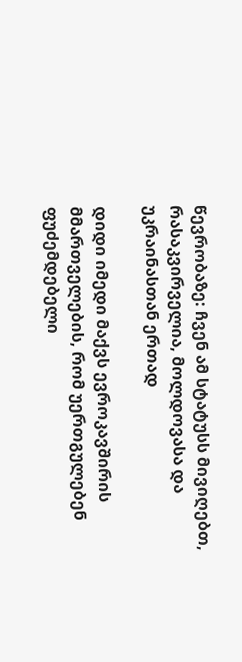წევრობაზე: ჩვენ ამ სტატუსს მივიღებთ, რასაკვირველია, მოლდოვასა და უკრაინასთან ერთად

დიდი იმედი მაქვს ევროკავშირის მმართველების, რომ უერთგულებენ ფუძემდებელი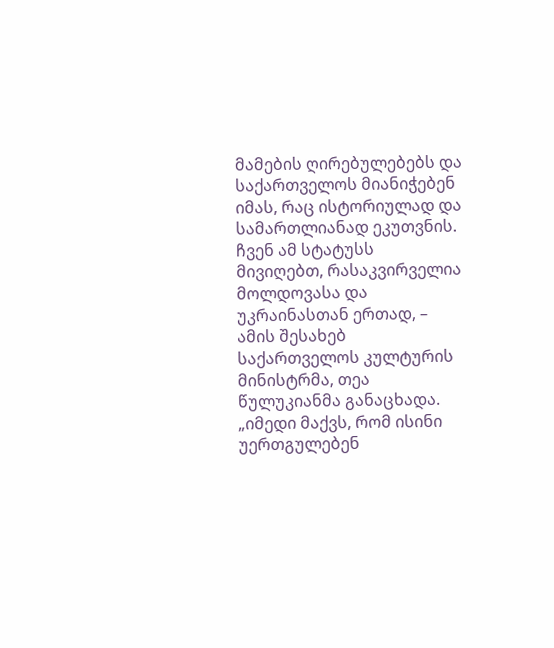მამების ღირებულებებს და საქართველოს მიანიჭებენ იმას, რაც ისტორიულად და სამართლიანად ეკუთვნის. ჩვენ ამ სტატუსს მივიღებთ, რასაკვირველია მოლდოვასა და უკრაინასთან ერთად, – ამის შესახებ საქართველოს კულტურის მინისტრმა, თეა წულუკიანმა განაცხადა. „იმედი მაქვს, რომ ისინი უერთგულებენ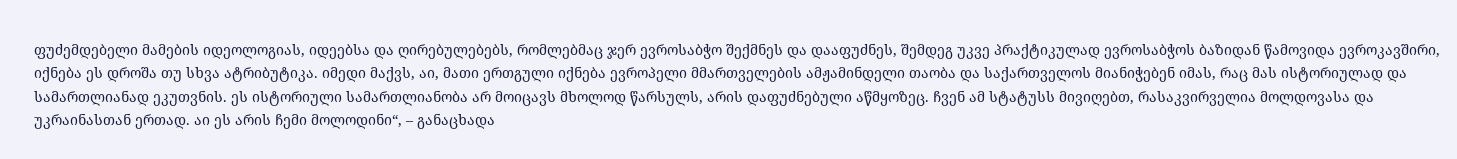ფუძემდებელი მამების იდეოლოგიას, იდეებსა და ღირებულებებს, რომლებმაც ჯერ ევროსაბჭო შექმნეს და დააფუძნეს, შემდეგ უკვე პრაქტიკულად ევროსაბჭოს ბაზიდან წამოვიდა ევროკავშირი, იქნება ეს დროშა თუ სხვა ატრიბუტიკა. იმედი მაქვს, აი, მათი ერთგული იქნება ევროპელი მმართველების ამჟამინდელი თაობა და საქართველოს მიანიჭებენ იმას, რაც მას ისტორიულად და სამართლიანად ეკუთვნის. ეს ისტორიული სამართლიანობა არ მოიცავს მხოლოდ წარსულს, არის დაფუძნებული აწმყოზეც. ჩვენ ამ სტატუსს მივიღებთ, რასაკვირველია მოლდოვასა და უკრაინასთან ერთად. აი ეს არის ჩემი მოლოდინი“, – განაცხადა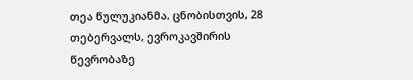თეა წულუკიანმა. ცნობისთვის, 28 თებერვალს, ევროკავშირის წევრობაზე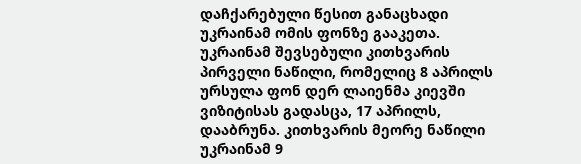დაჩქარებული წესით განაცხადი უკრაინამ ომის ფონზე გააკეთა. უკრაინამ შევსებული კითხვარის პირველი ნაწილი, რომელიც 8 აპრილს ურსულა ფონ დერ ლაიენმა კიევში ვიზიტისას გადასცა, 17 აპრილს, დააბრუნა. კითხვარის მეორე ნაწილი უკრაინამ 9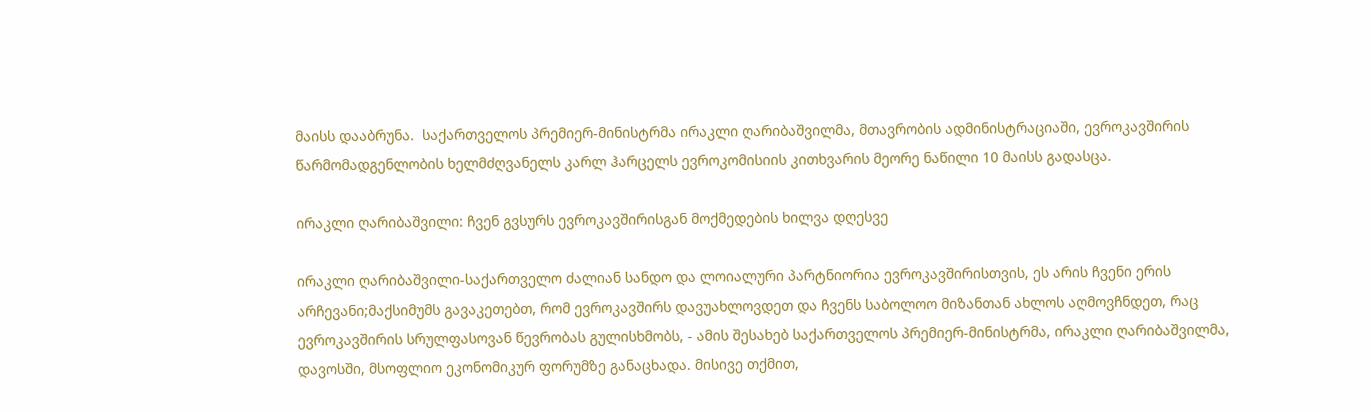მაისს დააბრუნა.  საქართველოს პრემიერ-მინისტრმა ირაკლი ღარიბაშვილმა, მთავრობის ადმინისტრაციაში, ევროკავშირის წარმომადგენლობის ხელმძღვანელს კარლ ჰარცელს ევროკომისიის კითხვარის მეორე ნაწილი 10 მაისს გადასცა.

ირაკლი ღარიბაშვილი: ჩვენ გვსურს ევროკავშირისგან მოქმედების ხილვა დღესვე

ირაკლი ღარიბაშვილი-საქართველო ძალიან სანდო და ლოიალური პარტნიორია ევროკავშირისთვის, ეს არის ჩვენი ერის არჩევანი;მაქსიმუმს გავაკეთებთ, რომ ევროკავშირს დავუახლოვდეთ და ჩვენს საბოლოო მიზანთან ახლოს აღმოვჩნდეთ, რაც ევროკავშირის სრულფასოვან წევრობას გულისხმობს, - ამის შესახებ საქართველოს პრემიერ-მინისტრმა, ირაკლი ღარიბაშვილმა, დავოსში, მსოფლიო ეკონომიკურ ფორუმზე განაცხადა. მისივე თქმით,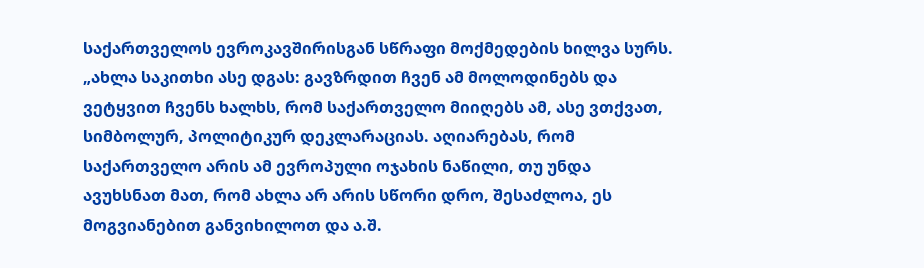საქართველოს ევროკავშირისგან სწრაფი მოქმედების ხილვა სურს. „ახლა საკითხი ასე დგას: გავზრდით ჩვენ ამ მოლოდინებს და ვეტყვით ჩვენს ხალხს, რომ საქართველო მიიღებს ამ, ასე ვთქვათ, სიმბოლურ, პოლიტიკურ დეკლარაციას. აღიარებას, რომ საქართველო არის ამ ევროპული ოჯახის ნაწილი, თუ უნდა ავუხსნათ მათ, რომ ახლა არ არის სწორი დრო, შესაძლოა, ეს მოგვიანებით განვიხილოთ და ა.შ.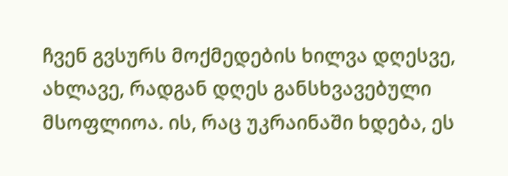ჩვენ გვსურს მოქმედების ხილვა დღესვე, ახლავე, რადგან დღეს განსხვავებული მსოფლიოა. ის, რაც უკრაინაში ხდება, ეს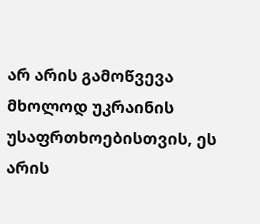არ არის გამოწვევა მხოლოდ უკრაინის უსაფრთხოებისთვის, ეს არის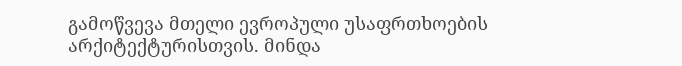გამოწვევა მთელი ევროპული უსაფრთხოების არქიტექტურისთვის. მინდა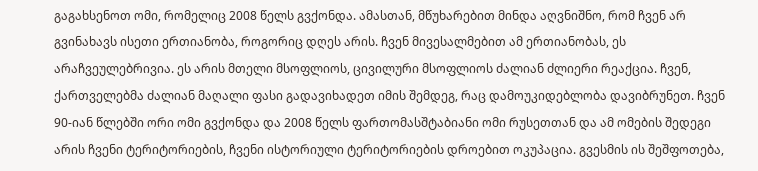გაგახსენოთ ომი, რომელიც 2008 წელს გვქონდა. ამასთან, მწუხარებით მინდა აღვნიშნო, რომ ჩვენ არ გვინახავს ისეთი ერთიანობა, როგორიც დღეს არის. ჩვენ მივესალმებით ამ ერთიანობას, ეს არაჩვეულებრივია. ეს არის მთელი მსოფლიოს, ცივილური მსოფლიოს ძალიან ძლიერი რეაქცია. ჩვენ, ქართველებმა ძალიან მაღალი ფასი გადავიხადეთ იმის შემდეგ, რაც დამოუკიდებლობა დავიბრუნეთ. ჩვენ 90-იან წლებში ორი ომი გვქონდა და 2008 წელს ფართომასშტაბიანი ომი რუსეთთან და ამ ომების შედეგი არის ჩვენი ტერიტორიების, ჩვენი ისტორიული ტერიტორიების დროებით ოკუპაცია. გვესმის ის შეშფოთება,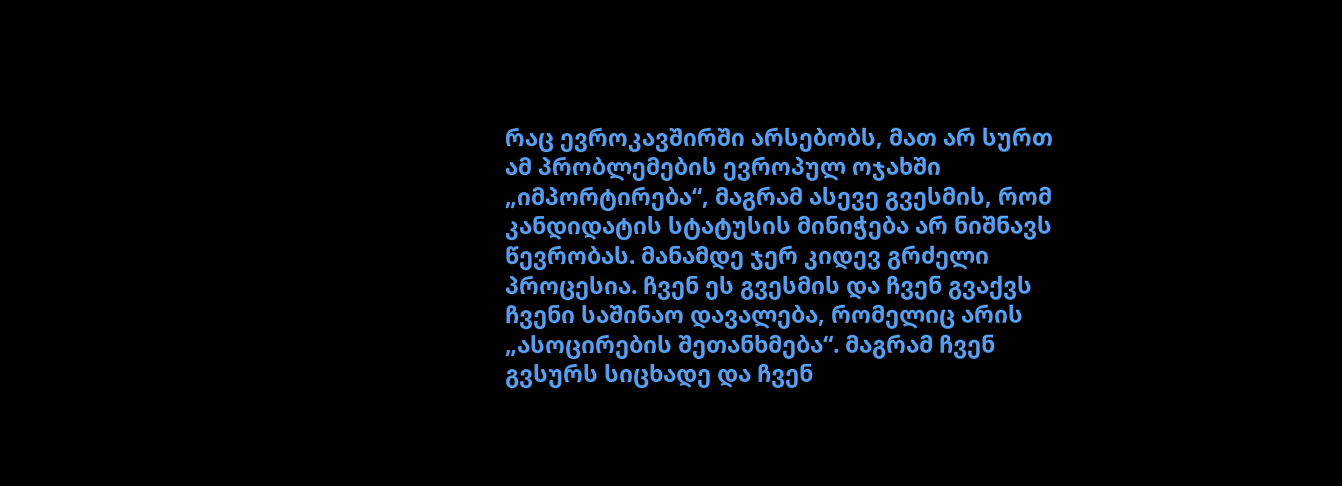რაც ევროკავშირში არსებობს, მათ არ სურთ ამ პრობლემების ევროპულ ოჯახში „იმპორტირება“, მაგრამ ასევე გვესმის, რომ კანდიდატის სტატუსის მინიჭება არ ნიშნავს წევრობას. მანამდე ჯერ კიდევ გრძელი პროცესია. ჩვენ ეს გვესმის და ჩვენ გვაქვს ჩვენი საშინაო დავალება, რომელიც არის „ასოცირების შეთანხმება“. მაგრამ ჩვენ გვსურს სიცხადე და ჩვენ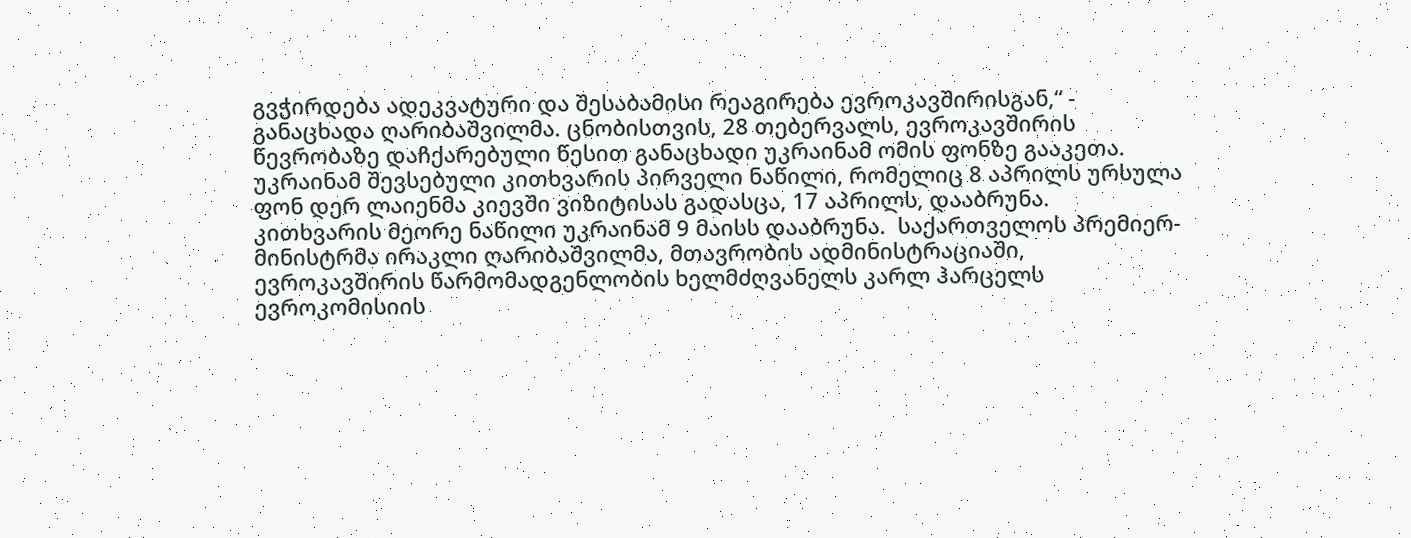გვჭირდება ადეკვატური და შესაბამისი რეაგირება ევროკავშირისგან,“ - განაცხადა ღარიბაშვილმა. ცნობისთვის, 28 თებერვალს, ევროკავშირის წევრობაზე დაჩქარებული წესით განაცხადი უკრაინამ ომის ფონზე გააკეთა. უკრაინამ შევსებული კითხვარის პირველი ნაწილი, რომელიც 8 აპრილს ურსულა ფონ დერ ლაიენმა კიევში ვიზიტისას გადასცა, 17 აპრილს, დააბრუნა. კითხვარის მეორე ნაწილი უკრაინამ 9 მაისს დააბრუნა.  საქართველოს პრემიერ-მინისტრმა ირაკლი ღარიბაშვილმა, მთავრობის ადმინისტრაციაში, ევროკავშირის წარმომადგენლობის ხელმძღვანელს კარლ ჰარცელს ევროკომისიის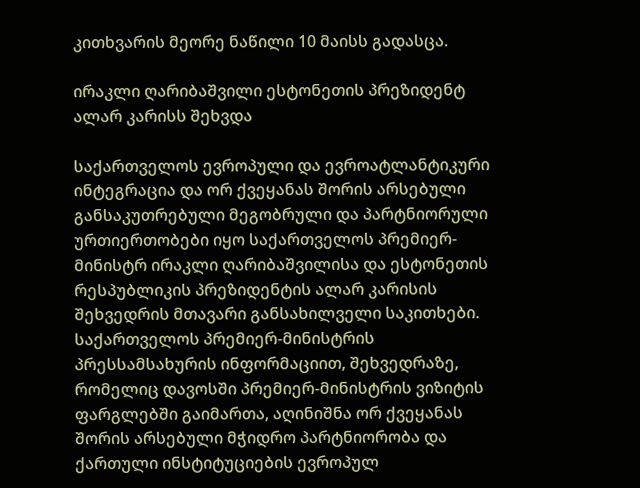კითხვარის მეორე ნაწილი 10 მაისს გადასცა.

ირაკლი ღარიბაშვილი ესტონეთის პრეზიდენტ ალარ კარისს შეხვდა

საქართველოს ევროპული და ევროატლანტიკური ინტეგრაცია და ორ ქვეყანას შორის არსებული განსაკუთრებული მეგობრული და პარტნიორული ურთიერთობები იყო საქართველოს პრემიერ-მინისტრ ირაკლი ღარიბაშვილისა და ესტონეთის რესპუბლიკის პრეზიდენტის ალარ კარისის შეხვედრის მთავარი განსახილველი საკითხები. საქართველოს პრემიერ-მინისტრის პრესსამსახურის ინფორმაციით, შეხვედრაზე, რომელიც დავოსში პრემიერ-მინისტრის ვიზიტის ფარგლებში გაიმართა, აღინიშნა ორ ქვეყანას შორის არსებული მჭიდრო პარტნიორობა და ქართული ინსტიტუციების ევროპულ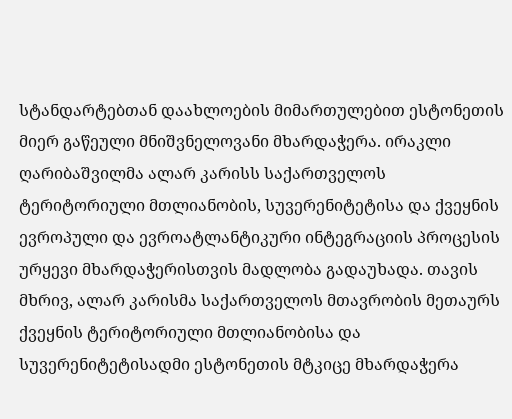სტანდარტებთან დაახლოების მიმართულებით ესტონეთის მიერ გაწეული მნიშვნელოვანი მხარდაჭერა. ირაკლი ღარიბაშვილმა ალარ კარისს საქართველოს ტერიტორიული მთლიანობის, სუვერენიტეტისა და ქვეყნის ევროპული და ევროატლანტიკური ინტეგრაციის პროცესის ურყევი მხარდაჭერისთვის მადლობა გადაუხადა. თავის მხრივ, ალარ კარისმა საქართველოს მთავრობის მეთაურს ქვეყნის ტერიტორიული მთლიანობისა და სუვერენიტეტისადმი ესტონეთის მტკიცე მხარდაჭერა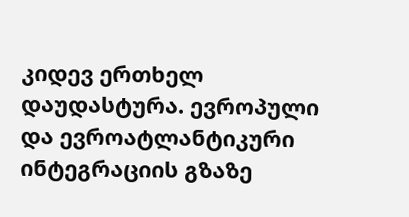კიდევ ერთხელ დაუდასტურა. ევროპული და ევროატლანტიკური ინტეგრაციის გზაზე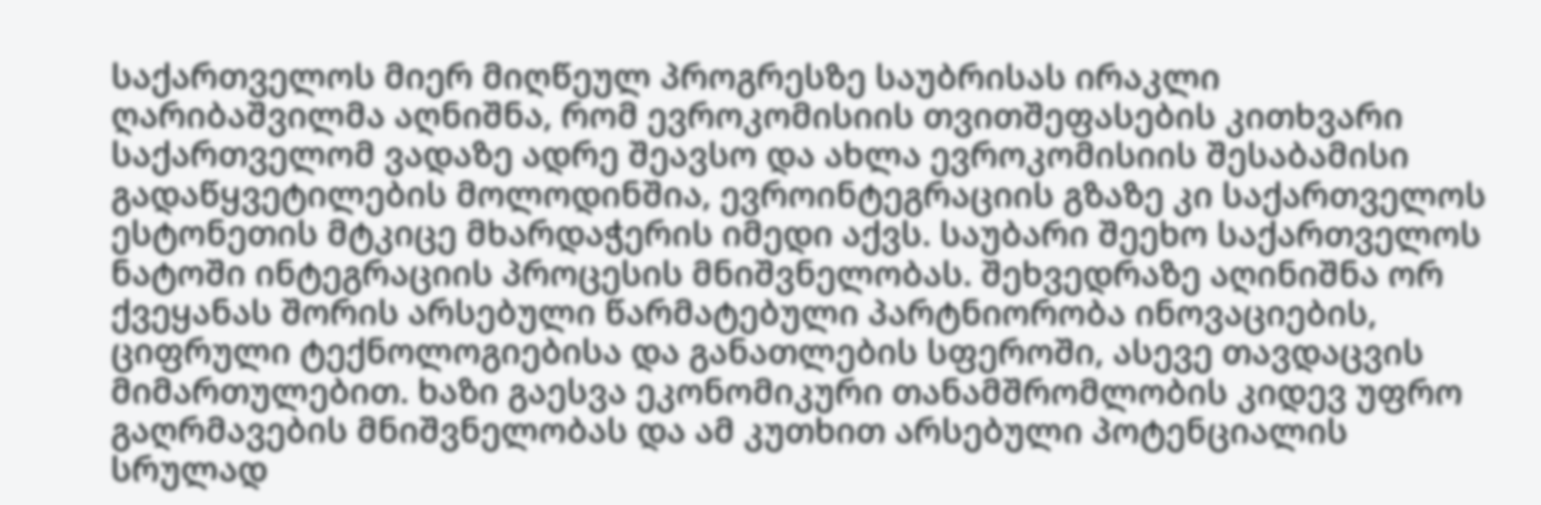საქართველოს მიერ მიღწეულ პროგრესზე საუბრისას ირაკლი ღარიბაშვილმა აღნიშნა, რომ ევროკომისიის თვითშეფასების კითხვარი საქართველომ ვადაზე ადრე შეავსო და ახლა ევროკომისიის შესაბამისი გადაწყვეტილების მოლოდინშია, ევროინტეგრაციის გზაზე კი საქართველოს ესტონეთის მტკიცე მხარდაჭერის იმედი აქვს. საუბარი შეეხო საქართველოს ნატოში ინტეგრაციის პროცესის მნიშვნელობას. შეხვედრაზე აღინიშნა ორ ქვეყანას შორის არსებული წარმატებული პარტნიორობა ინოვაციების, ციფრული ტექნოლოგიებისა და განათლების სფეროში, ასევე თავდაცვის მიმართულებით. ხაზი გაესვა ეკონომიკური თანამშრომლობის კიდევ უფრო გაღრმავების მნიშვნელობას და ამ კუთხით არსებული პოტენციალის სრულად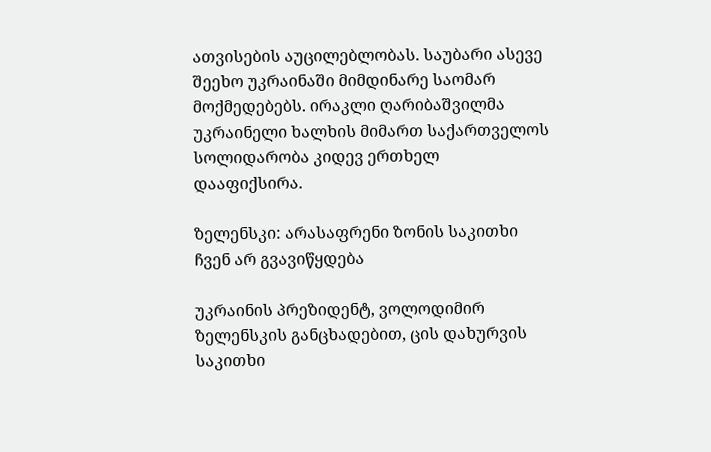ათვისების აუცილებლობას. საუბარი ასევე შეეხო უკრაინაში მიმდინარე საომარ მოქმედებებს. ირაკლი ღარიბაშვილმა უკრაინელი ხალხის მიმართ საქართველოს სოლიდარობა კიდევ ერთხელ დააფიქსირა.

ზელენსკი: არასაფრენი ზონის საკითხი ჩვენ არ გვავიწყდება

უკრაინის პრეზიდენტ, ვოლოდიმირ ზელენსკის განცხადებით, ცის დახურვის საკითხი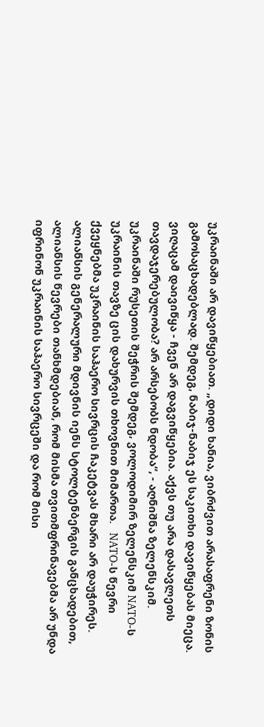უკრაინაში არ დავიწყებიათ. „დიდი ხანია, ვიბრძვით არასაფრენი ზონის გამოსაცხადებლად. შემდეგ, ნაბიჯ-ნაბიჯ ეს საკითხი დავიწყებას მიეცა. ვიღაცამ დაივიწყა - ჩვენ არ დაგვიწყებია. აქვს თუ არა დასავლეთს თავდაჯერებულობა? არ არსებობს ნდობა“, - აღნიშნა ზელენსკიმ. უკრაინაში რუსეთის შეჭრის შემდეგ, ვოლოდიმირ ზელენსკიმ NATO-ს უკრაინის თავზე ცის დახურვის თხოვნით მიმართა.   NATO-ს წევრი ქვეყნებმა უკრაინის საჰაერო სივრცის ჩაკეტვას მხარი არ დაუჭირეს. ალიანსის გენერალური მდივნის იენს სტოლტენბერგის განცხადებით, ალიანსის წევრები თანხმდებიან, რომ მისმა თვითმფრინავებმა არ უნდა იფრინონ უკრაინის საჰაერო სივრცეში და რომ მისი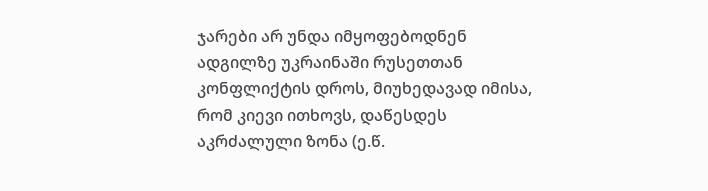ჯარები არ უნდა იმყოფებოდნენ ადგილზე უკრაინაში რუსეთთან კონფლიქტის დროს, მიუხედავად იმისა, რომ კიევი ითხოვს, დაწესდეს აკრძალული ზონა (ე.წ.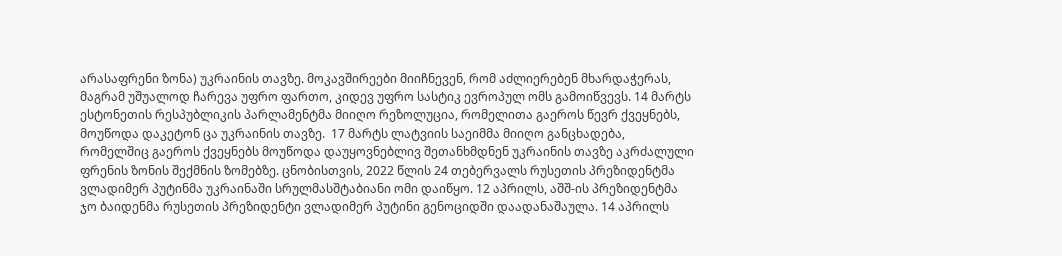არასაფრენი ზონა) უკრაინის თავზე. მოკავშირეები მიიჩნევენ, რომ აძლიერებენ მხარდაჭერას, მაგრამ უშუალოდ ჩარევა უფრო ფართო, კიდევ უფრო სასტიკ ევროპულ ომს გამოიწვევს. 14 მარტს ესტონეთის რესპუბლიკის პარლამენტმა მიიღო რეზოლუცია, რომელითა გაეროს წევრ ქვეყნებს, მოუწოდა დაკეტონ ცა უკრაინის თავზე.  17 მარტს ლატვიის საეიმმა მიიღო განცხადება, რომელშიც გაეროს ქვეყნებს მოუწოდა დაუყოვნებლივ შეთანხმდნენ უკრაინის თავზე აკრძალული ფრენის ზონის შექმნის ზომებზე. ცნობისთვის, 2022 წლის 24 თებერვალს რუსეთის პრეზიდენტმა ვლადიმერ პუტინმა უკრაინაში სრულმასშტაბიანი ომი დაიწყო. 12 აპრილს, აშშ-ის პრეზიდენტმა ჯო ბაიდენმა რუსეთის პრეზიდენტი ვლადიმერ პუტინი გენოციდში დაადანაშაულა. 14 აპრილს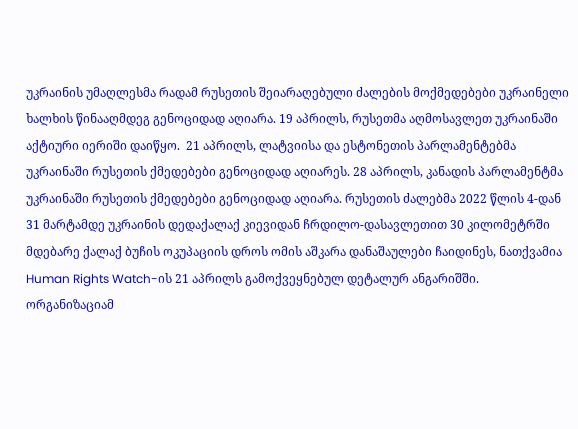უკრაინის უმაღლესმა რადამ რუსეთის შეიარაღებული ძალების მოქმედებები უკრაინელი ხალხის წინააღმდეგ გენოციდად აღიარა. 19 აპრილს, რუსეთმა აღმოსავლეთ უკრაინაში აქტიური იერიში დაიწყო.  21 აპრილს, ლატვიისა და ესტონეთის პარლამენტებმა უკრაინაში რუსეთის ქმედებები გენოციდად აღიარეს. 28 აპრილს, კანადის პარლამენტმა უკრაინაში რუსეთის ქმედებები გენოციდად აღიარა. რუსეთის ძალებმა 2022 წლის 4-დან 31 მარტამდე უკრაინის დედაქალაქ კიევიდან ჩრდილო-დასავლეთით 30 კილომეტრში მდებარე ქალაქ ბუჩის ოკუპაციის დროს ომის აშკარა დანაშაულები ჩაიდინეს, ნათქვამია Human Rights Watch-ის 21 აპრილს გამოქვეყნებულ დეტალურ ანგარიშში. ორგანიზაციამ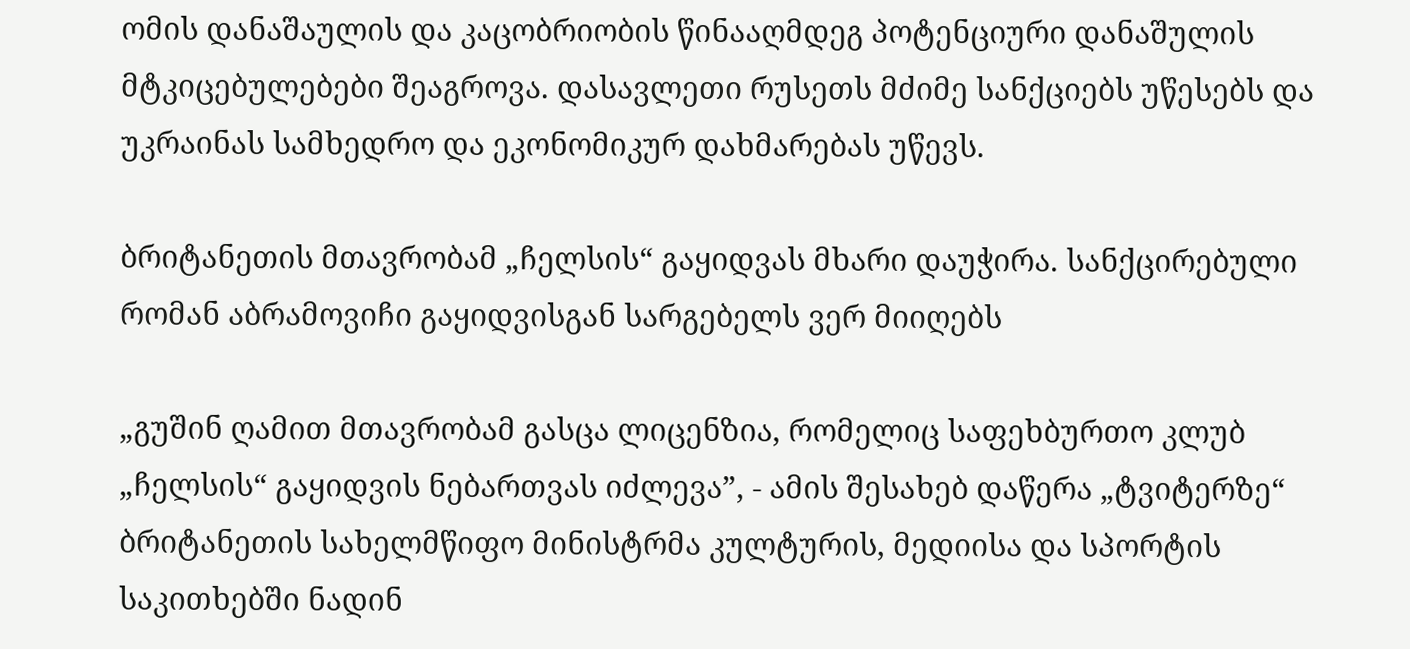ომის დანაშაულის და კაცობრიობის წინააღმდეგ პოტენციური დანაშულის მტკიცებულებები შეაგროვა. დასავლეთი რუსეთს მძიმე სანქციებს უწესებს და უკრაინას სამხედრო და ეკონომიკურ დახმარებას უწევს.

ბრიტანეთის მთავრობამ „ჩელსის“ გაყიდვას მხარი დაუჭირა. სანქცირებული რომან აბრამოვიჩი გაყიდვისგან სარგებელს ვერ მიიღებს

„გუშინ ღამით მთავრობამ გასცა ლიცენზია, რომელიც საფეხბურთო კლუბ „ჩელსის“ გაყიდვის ნებართვას იძლევა”, - ამის შესახებ დაწერა „ტვიტერზე“ ბრიტანეთის სახელმწიფო მინისტრმა კულტურის, მედიისა და სპორტის საკითხებში ნადინ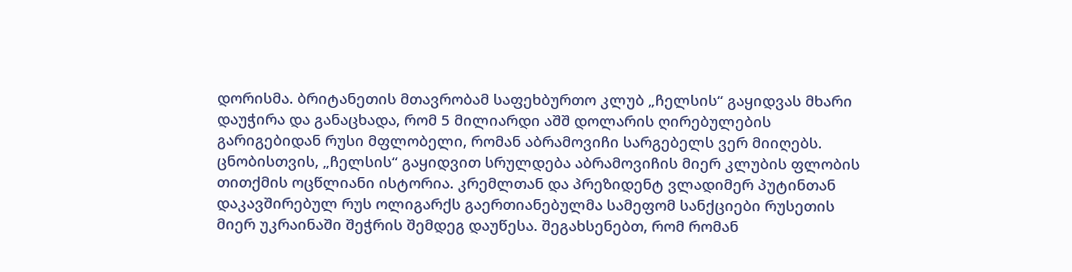დორისმა. ბრიტანეთის მთავრობამ საფეხბურთო კლუბ „ჩელსის“ გაყიდვას მხარი დაუჭირა და განაცხადა, რომ 5 მილიარდი აშშ დოლარის ღირებულების გარიგებიდან რუსი მფლობელი, რომან აბრამოვიჩი სარგებელს ვერ მიიღებს. ცნობისთვის, „ჩელსის“ გაყიდვით სრულდება აბრამოვიჩის მიერ კლუბის ფლობის თითქმის ოცწლიანი ისტორია. კრემლთან და პრეზიდენტ ვლადიმერ პუტინთან დაკავშირებულ რუს ოლიგარქს გაერთიანებულმა სამეფომ სანქციები რუსეთის მიერ უკრაინაში შეჭრის შემდეგ დაუწესა. შეგახსენებთ, რომ რომან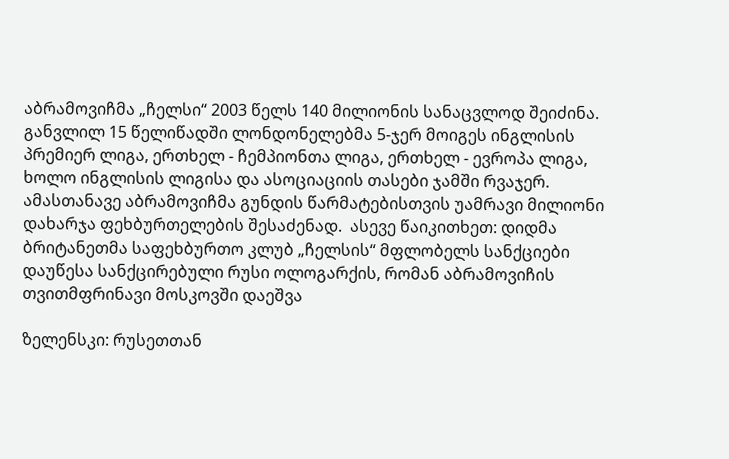აბრამოვიჩმა „ჩელსი“ 2003 წელს 140 მილიონის სანაცვლოდ შეიძინა. განვლილ 15 წელიწადში ლონდონელებმა 5-ჯერ მოიგეს ინგლისის პრემიერ ლიგა, ერთხელ - ჩემპიონთა ლიგა, ერთხელ - ევროპა ლიგა, ხოლო ინგლისის ლიგისა და ასოციაციის თასები ჯამში რვაჯერ. ამასთანავე აბრამოვიჩმა გუნდის წარმატებისთვის უამრავი მილიონი დახარჯა ფეხბურთელების შესაძენად.  ასევე წაიკითხეთ: დიდმა ბრიტანეთმა საფეხბურთო კლუბ „ჩელსის“ მფლობელს სანქციები დაუწესა სანქცირებული რუსი ოლოგარქის, რომან აბრამოვიჩის თვითმფრინავი მოსკოვში დაეშვა

ზელენსკი: რუსეთთან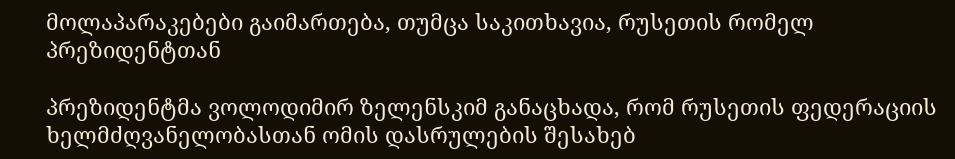მოლაპარაკებები გაიმართება, თუმცა საკითხავია, რუსეთის რომელ პრეზიდენტთან

პრეზიდენტმა ვოლოდიმირ ზელენსკიმ განაცხადა, რომ რუსეთის ფედერაციის ხელმძღვანელობასთან ომის დასრულების შესახებ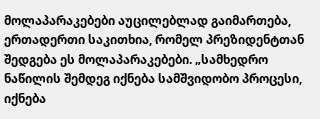მოლაპარაკებები აუცილებლად გაიმართება, ერთადერთი საკითხია, რომელ პრეზიდენტთან შედგება ეს მოლაპარაკებები. „სამხედრო ნაწილის შემდეგ იქნება სამშვიდობო პროცესი, იქნება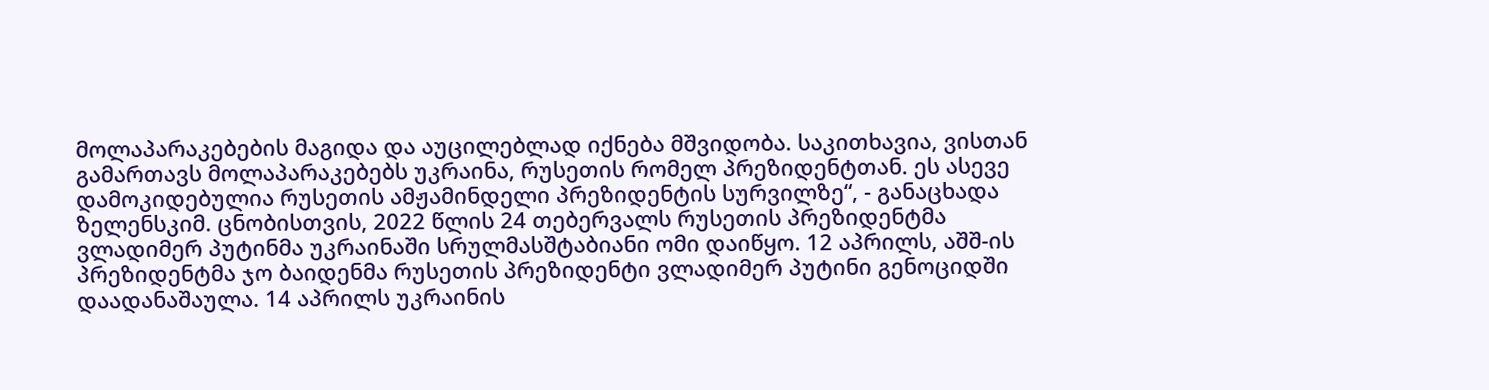მოლაპარაკებების მაგიდა და აუცილებლად იქნება მშვიდობა. საკითხავია, ვისთან გამართავს მოლაპარაკებებს უკრაინა, რუსეთის რომელ პრეზიდენტთან. ეს ასევე დამოკიდებულია რუსეთის ამჟამინდელი პრეზიდენტის სურვილზე“, - განაცხადა ზელენსკიმ. ცნობისთვის, 2022 წლის 24 თებერვალს რუსეთის პრეზიდენტმა ვლადიმერ პუტინმა უკრაინაში სრულმასშტაბიანი ომი დაიწყო. 12 აპრილს, აშშ-ის პრეზიდენტმა ჯო ბაიდენმა რუსეთის პრეზიდენტი ვლადიმერ პუტინი გენოციდში დაადანაშაულა. 14 აპრილს უკრაინის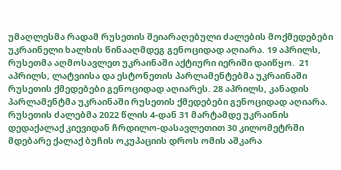უმაღლესმა რადამ რუსეთის შეიარაღებული ძალების მოქმედებები უკრაინელი ხალხის წინააღმდეგ გენოციდად აღიარა. 19 აპრილს, რუსეთმა აღმოსავლეთ უკრაინაში აქტიური იერიში დაიწყო.  21 აპრილს, ლატვიისა და ესტონეთის პარლამენტებმა უკრაინაში რუსეთის ქმედებები გენოციდად აღიარეს. 28 აპრილს, კანადის პარლამენტმა უკრაინაში რუსეთის ქმედებები გენოციდად აღიარა. რუსეთის ძალებმა 2022 წლის 4-დან 31 მარტამდე უკრაინის დედაქალაქ კიევიდან ჩრდილო-დასავლეთით 30 კილომეტრში მდებარე ქალაქ ბუჩის ოკუპაციის დროს ომის აშკარა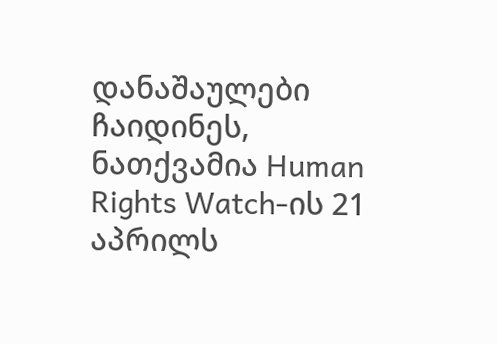დანაშაულები ჩაიდინეს, ნათქვამია Human Rights Watch-ის 21 აპრილს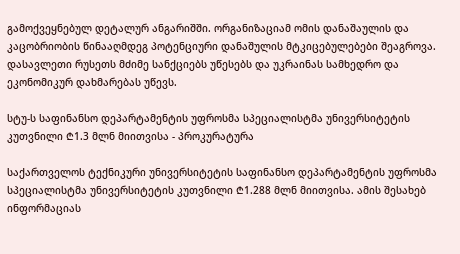გამოქვეყნებულ დეტალურ ანგარიშში. ორგანიზაციამ ომის დანაშაულის და კაცობრიობის წინააღმდეგ პოტენციური დანაშულის მტკიცებულებები შეაგროვა. დასავლეთი რუსეთს მძიმე სანქციებს უწესებს და უკრაინას სამხედრო და ეკონომიკურ დახმარებას უწევს.

სტუ-ს საფინანსო დეპარტამენტის უფროსმა სპეციალისტმა უნივერსიტეტის კუთვნილი ₾1.3 მლნ მიითვისა - პროკურატურა

საქართველოს ტექნიკური უნივერსიტეტის საფინანსო დეპარტამენტის უფროსმა სპეციალისტმა უნივერსიტეტის კუთვნილი ₾1.288 მლნ მიითვისა. ამის შესახებ ინფორმაციას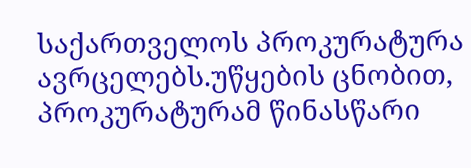საქართველოს პროკურატურა ავრცელებს.უწყების ცნობით, პროკურატურამ წინასწარი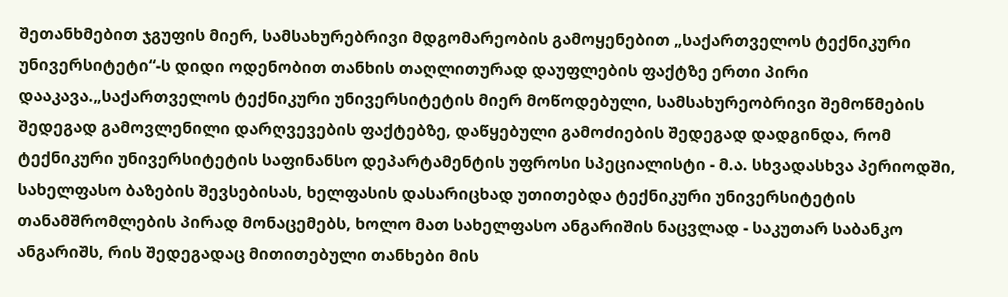შეთანხმებით ჯგუფის მიერ, სამსახურებრივი მდგომარეობის გამოყენებით „საქართველოს ტექნიკური უნივერსიტეტი“-ს დიდი ოდენობით თანხის თაღლითურად დაუფლების ფაქტზე ერთი პირი დააკავა.„საქართველოს ტექნიკური უნივერსიტეტის მიერ მოწოდებული, სამსახურეობრივი შემოწმების შედეგად გამოვლენილი დარღვევების ფაქტებზე, დაწყებული გამოძიების შედეგად დადგინდა, რომ ტექნიკური უნივერსიტეტის საფინანსო დეპარტამენტის უფროსი სპეციალისტი - მ.ა. სხვადასხვა პერიოდში, სახელფასო ბაზების შევსებისას, ხელფასის დასარიცხად უთითებდა ტექნიკური უნივერსიტეტის თანამშრომლების პირად მონაცემებს, ხოლო მათ სახელფასო ანგარიშის ნაცვლად - საკუთარ საბანკო ანგარიშს, რის შედეგადაც მითითებული თანხები მის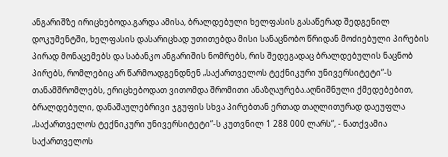ანგარიშზე ირიცხებოდა.გარდა ამისა, ბრალდებული ხელფასის გასაწერად შედგენილ დოკუმენტში, ხელფასის დასარიცხად უთითებდა მისი სანაცნობო წრიდან მოძიებული პირების პირად მონაცემებს და საბანკო ანგარიშის ნომრებს, რის შედეგადაც ბრალდებულის ნაცნობ პირებს, რომლებიც არ წარმოადგენდნენ „საქართველოს ტექნიკური უნივერსიტეტი“-ს თანამშრომლებს, ერიცხებოდათ ვითომდა შრომითი ანაზღაურება.აღნიშნული ქმედებებით, ბრალდებული, დანაშაულებრივი ჯგუფის სხვა პირებთან ერთად თაღლითურად დაეუფლა „საქართველოს ტექნიკური უნივერსიტეტი“-ს კუთვნილ 1 288 000 ლარს“, - ნათქვამია საქართველოს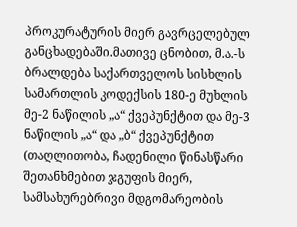პროკურატურის მიერ გავრცელებულ განცხადებაში.მათივე ცნობით, მ.ა.-ს ბრალდება საქართველოს სისხლის სამართლის კოდექსის 180-ე მუხლის მე-2 ნაწილის „ა“ ქვეპუნქტით და მე-3 ნაწილის „ა“ და „ბ“ ქვეპუნქტით (თაღლითობა, ჩადენილი წინასწარი შეთანხმებით ჯგუფის მიერ, სამსახურებრივი მდგომარეობის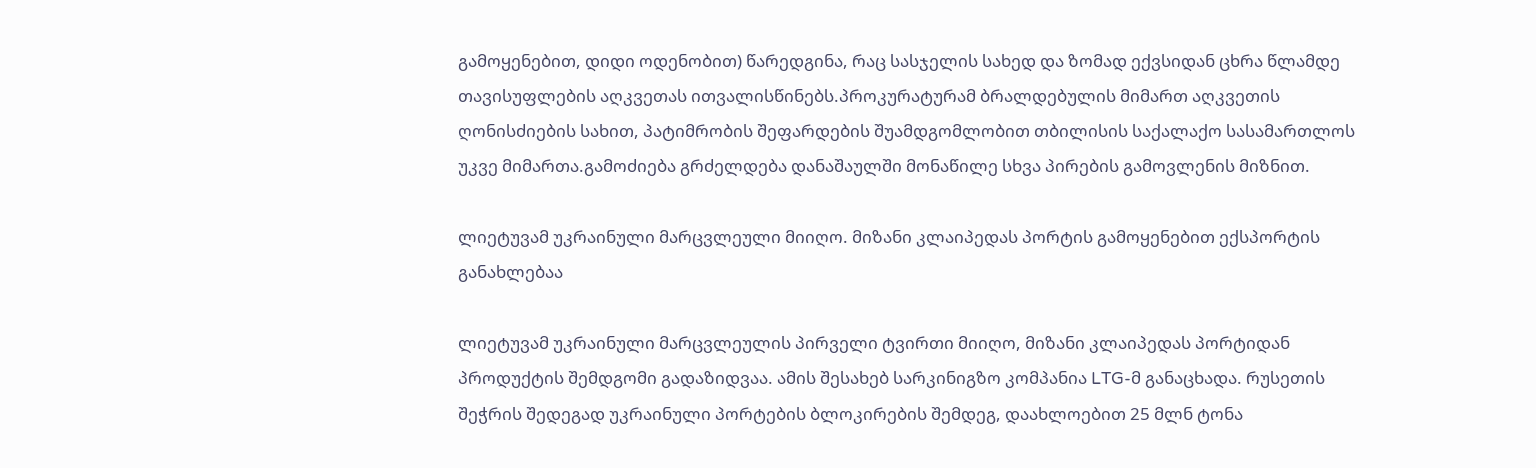გამოყენებით, დიდი ოდენობით) წარედგინა, რაც სასჯელის სახედ და ზომად ექვსიდან ცხრა წლამდე თავისუფლების აღკვეთას ითვალისწინებს.პროკურატურამ ბრალდებულის მიმართ აღკვეთის ღონისძიების სახით, პატიმრობის შეფარდების შუამდგომლობით თბილისის საქალაქო სასამართლოს უკვე მიმართა.გამოძიება გრძელდება დანაშაულში მონაწილე სხვა პირების გამოვლენის მიზნით.

ლიეტუვამ უკრაინული მარცვლეული მიიღო. მიზანი კლაიპედას პორტის გამოყენებით ექსპორტის განახლებაა

ლიეტუვამ უკრაინული მარცვლეულის პირველი ტვირთი მიიღო, მიზანი კლაიპედას პორტიდან პროდუქტის შემდგომი გადაზიდვაა. ამის შესახებ სარკინიგზო კომპანია LTG-მ განაცხადა. რუსეთის შეჭრის შედეგად უკრაინული პორტების ბლოკირების შემდეგ, დაახლოებით 25 მლნ ტონა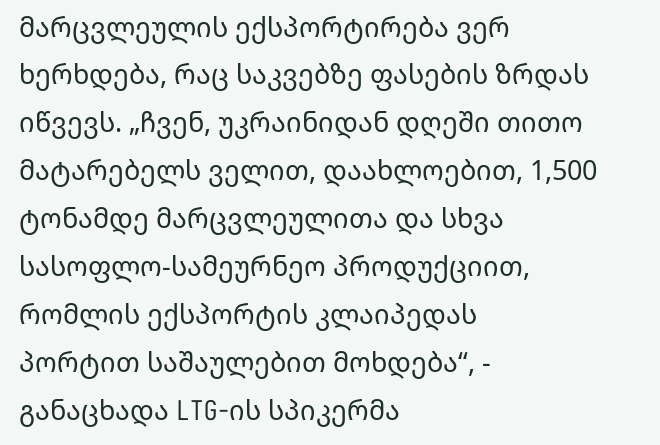მარცვლეულის ექსპორტირება ვერ ხერხდება, რაც საკვებზე ფასების ზრდას იწვევს. „ჩვენ, უკრაინიდან დღეში თითო მატარებელს ველით, დაახლოებით, 1,500 ტონამდე მარცვლეულითა და სხვა სასოფლო-სამეურნეო პროდუქციით, რომლის ექსპორტის კლაიპედას პორტით საშაულებით მოხდება“, - განაცხადა LTG-ის სპიკერმა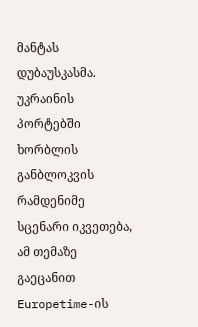მანტას დუბაუსკასმა. უკრაინის პორტებში ხორბლის განბლოკვის რამდენიმე სცენარი იკვეთება, ამ თემაზე გაეცანით Europetime-ის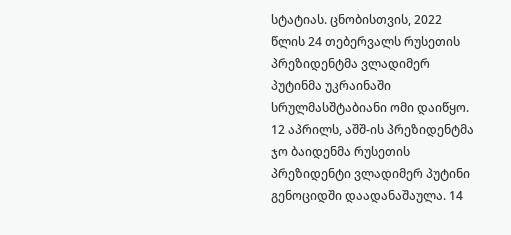სტატიას. ცნობისთვის, 2022 წლის 24 თებერვალს რუსეთის პრეზიდენტმა ვლადიმერ პუტინმა უკრაინაში სრულმასშტაბიანი ომი დაიწყო. 12 აპრილს, აშშ-ის პრეზიდენტმა ჯო ბაიდენმა რუსეთის პრეზიდენტი ვლადიმერ პუტინი გენოციდში დაადანაშაულა. 14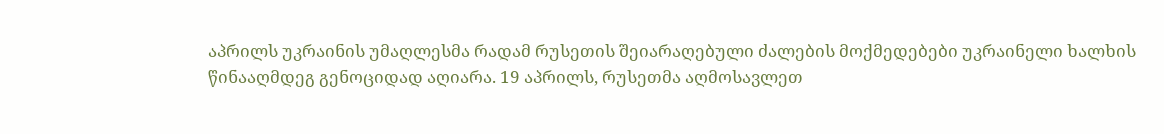აპრილს უკრაინის უმაღლესმა რადამ რუსეთის შეიარაღებული ძალების მოქმედებები უკრაინელი ხალხის წინააღმდეგ გენოციდად აღიარა. 19 აპრილს, რუსეთმა აღმოსავლეთ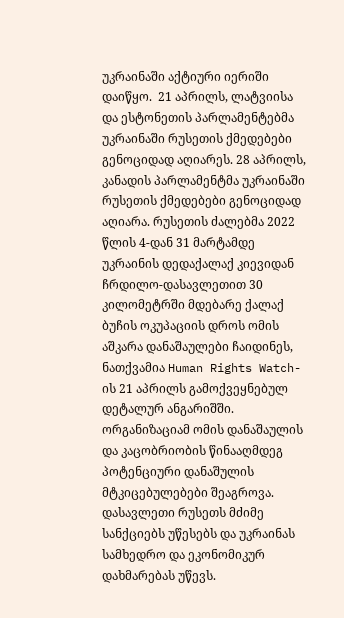უკრაინაში აქტიური იერიში დაიწყო.  21 აპრილს, ლატვიისა და ესტონეთის პარლამენტებმა უკრაინაში რუსეთის ქმედებები გენოციდად აღიარეს. 28 აპრილს, კანადის პარლამენტმა უკრაინაში რუსეთის ქმედებები გენოციდად აღიარა. რუსეთის ძალებმა 2022 წლის 4-დან 31 მარტამდე უკრაინის დედაქალაქ კიევიდან ჩრდილო-დასავლეთით 30 კილომეტრში მდებარე ქალაქ ბუჩის ოკუპაციის დროს ომის აშკარა დანაშაულები ჩაიდინეს, ნათქვამია Human Rights Watch-ის 21 აპრილს გამოქვეყნებულ დეტალურ ანგარიშში. ორგანიზაციამ ომის დანაშაულის და კაცობრიობის წინააღმდეგ პოტენციური დანაშულის მტკიცებულებები შეაგროვა. დასავლეთი რუსეთს მძიმე სანქციებს უწესებს და უკრაინას სამხედრო და ეკონომიკურ დახმარებას უწევს.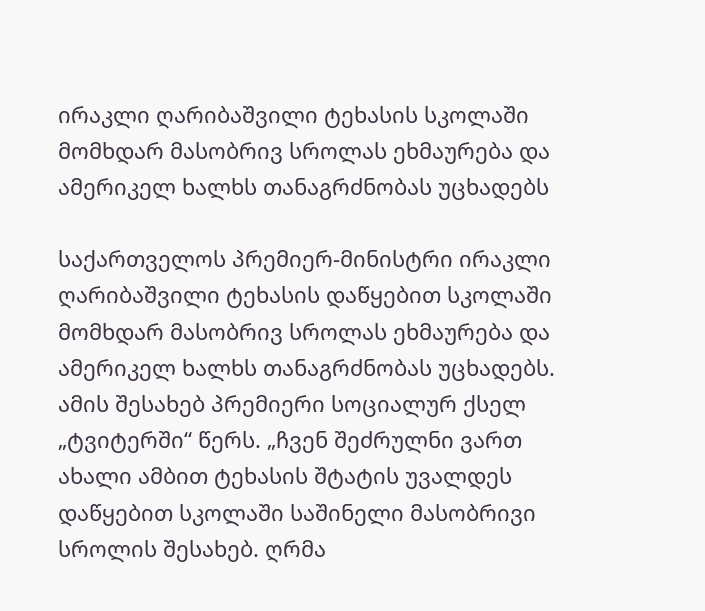ირაკლი ღარიბაშვილი ტეხასის სკოლაში მომხდარ მასობრივ სროლას ეხმაურება და ამერიკელ ხალხს თანაგრძნობას უცხადებს

საქართველოს პრემიერ-მინისტრი ირაკლი ღარიბაშვილი ტეხასის დაწყებით სკოლაში მომხდარ მასობრივ სროლას ეხმაურება და ამერიკელ ხალხს თანაგრძნობას უცხადებს. ამის შესახებ პრემიერი სოციალურ ქსელ „ტვიტერში“ წერს. „ჩვენ შეძრულნი ვართ ახალი ამბით ტეხასის შტატის უვალდეს დაწყებით სკოლაში საშინელი მასობრივი სროლის შესახებ. ღრმა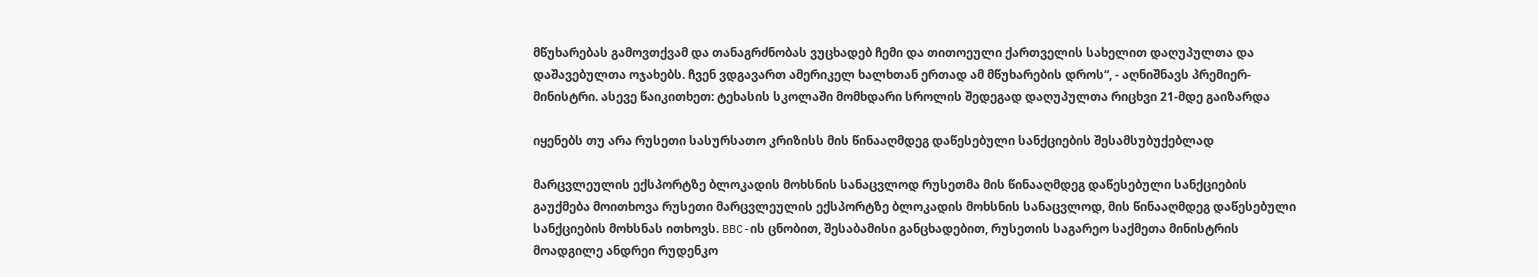მწუხარებას გამოვთქვამ და თანაგრძნობას ვუცხადებ ჩემი და თითოეული ქართველის სახელით დაღუპულთა და დაშავებულთა ოჯახებს. ჩვენ ვდგავართ ამერიკელ ხალხთან ერთად ამ მწუხარების დროს“, - აღნიშნავს პრემიერ-მინისტრი. ასევე წაიკითხეთ: ტეხასის სკოლაში მომხდარი სროლის შედეგად დაღუპულთა რიცხვი 21-მდე გაიზარდა

იყენებს თუ არა რუსეთი სასურსათო კრიზისს მის წინააღმდეგ დაწესებული სანქციების შესამსუბუქებლად

მარცვლეულის ექსპორტზე ბლოკადის მოხსნის სანაცვლოდ რუსეთმა მის წინააღმდეგ დაწესებული სანქციების გაუქმება მოითხოვა რუსეთი მარცვლეულის ექსპორტზე ბლოკადის მოხსნის სანაცვლოდ, მის წინააღმდეგ დაწესებული სანქციების მოხსნას ითხოვს. BBC-ის ცნობით, შესაბამისი განცხადებით, რუსეთის საგარეო საქმეთა მინისტრის მოადგილე ანდრეი რუდენკო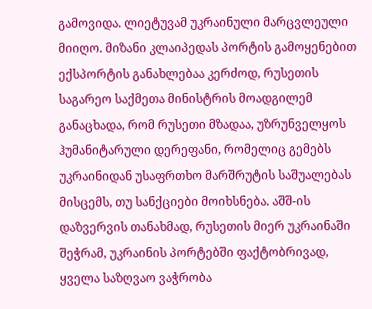გამოვიდა. ლიეტუვამ უკრაინული მარცვლეული მიიღო. მიზანი კლაიპედას პორტის გამოყენებით ექსპორტის განახლებაა კერძოდ, რუსეთის საგარეო საქმეთა მინისტრის მოადგილემ განაცხადა, რომ რუსეთი მზადაა, უზრუნველყოს ჰუმანიტარული დერეფანი, რომელიც გემებს უკრაინიდან უსაფრთხო მარშრუტის საშუალებას მისცემს, თუ სანქციები მოიხსნება. აშშ-ის დაზვერვის თანახმად, რუსეთის მიერ უკრაინაში შეჭრამ, უკრაინის პორტებში ფაქტობრივად, ყველა საზღვაო ვაჭრობა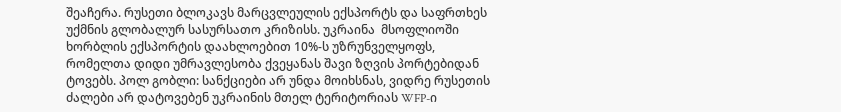შეაჩერა. რუსეთი ბლოკავს მარცვლეულის ექსპორტს და საფრთხეს უქმნის გლობალურ სასურსათო კრიზისს. უკრაინა  მსოფლიოში ხორბლის ექსპორტის დაახლოებით 10%-ს უზრუნველყოფს, რომელთა დიდი უმრავლესობა ქვეყანას შავი ზღვის პორტებიდან ტოვებს. პოლ გობლი: სანქციები არ უნდა მოიხსნას, ვიდრე რუსეთის ძალები არ დატოვებენ უკრაინის მთელ ტერიტორიას WFP-ი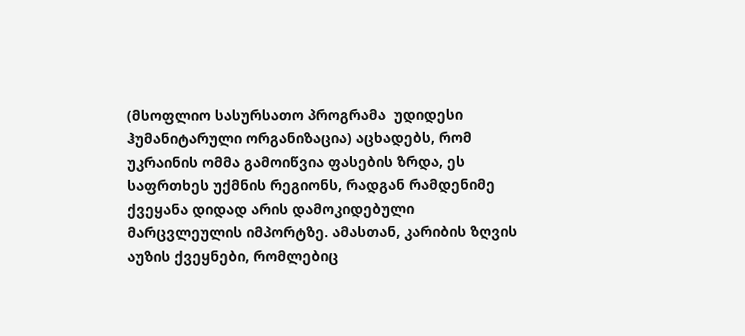(მსოფლიო სასურსათო პროგრამა  უდიდესი ჰუმანიტარული ორგანიზაცია) აცხადებს, რომ უკრაინის ომმა გამოიწვია ფასების ზრდა, ეს საფრთხეს უქმნის რეგიონს, რადგან რამდენიმე ქვეყანა დიდად არის დამოკიდებული მარცვლეულის იმპორტზე. ამასთან, კარიბის ზღვის აუზის ქვეყნები, რომლებიც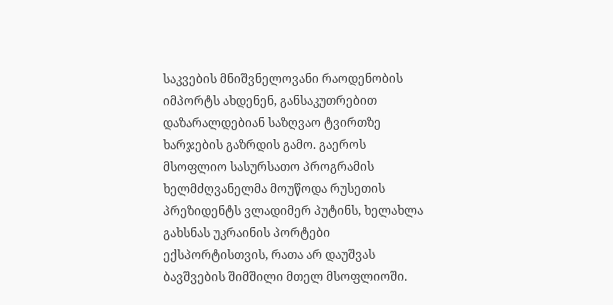საკვების მნიშვნელოვანი რაოდენობის იმპორტს ახდენენ, განსაკუთრებით დაზარალდებიან საზღვაო ტვირთზე ხარჯების გაზრდის გამო. გაეროს მსოფლიო სასურსათო პროგრამის ხელმძღვანელმა მოუწოდა რუსეთის პრეზიდენტს ვლადიმერ პუტინს, ხელახლა გახსნას უკრაინის პორტები ექსპორტისთვის, რათა არ დაუშვას ბავშვების შიმშილი მთელ მსოფლიოში.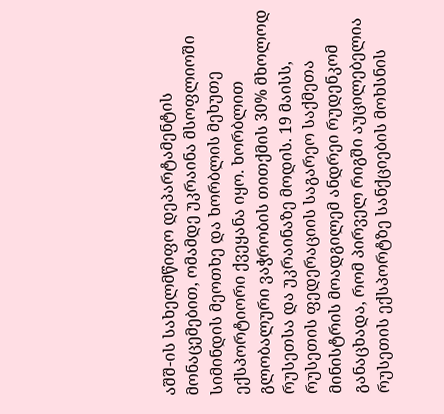აშშ-ის სახელმწიფო დეპარტამენტის მონაცემებით, ომამდე უკრაინა მსოფლიოში სიმინდის მეოთხე და ხორბლის მეხუთე ექსპორტიორი ქვეყანა იყო. ხორბლით გლობალური ვაჭრობის თითქმის 30% მხოლოდ რუსეთსა და უკრაინაზე მოდის. 19 მაისს, რუსეთის ფედერაციის საგარეო საქმეთა მინისტრის მოადგილემ ანდრეი რუდენკომ განაცხადა, რომ პირველ რიგში აუცილებელია რუსეთის ექსპორტზე სანქციების მოხსნის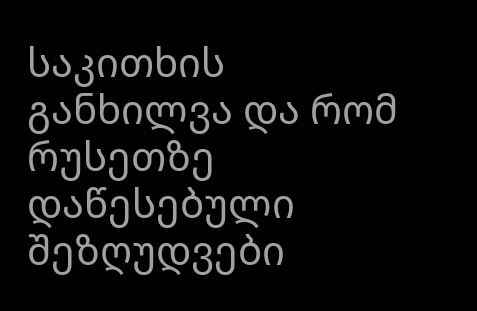საკითხის განხილვა და რომ რუსეთზე დაწესებული შეზღუდვები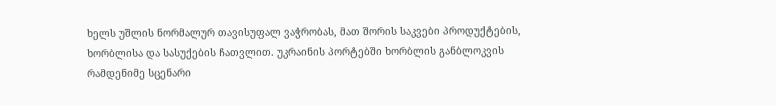ხელს უშლის ნორმალურ თავისუფალ ვაჭრობას, მათ შორის საკვები პროდუქტების, ხორბლისა და სასუქების ჩათვლით. უკრაინის პორტებში ხორბლის განბლოკვის რამდენიმე სცენარი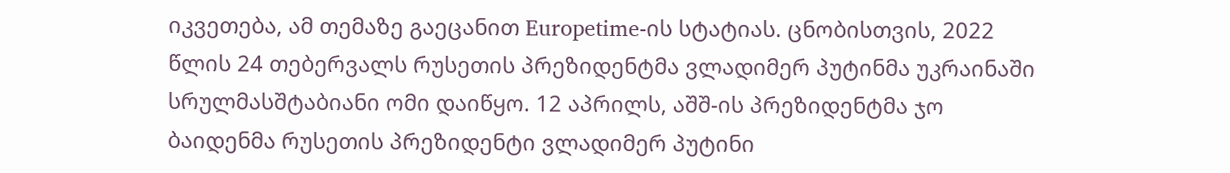იკვეთება, ამ თემაზე გაეცანით Europetime-ის სტატიას. ცნობისთვის, 2022 წლის 24 თებერვალს რუსეთის პრეზიდენტმა ვლადიმერ პუტინმა უკრაინაში სრულმასშტაბიანი ომი დაიწყო. 12 აპრილს, აშშ-ის პრეზიდენტმა ჯო ბაიდენმა რუსეთის პრეზიდენტი ვლადიმერ პუტინი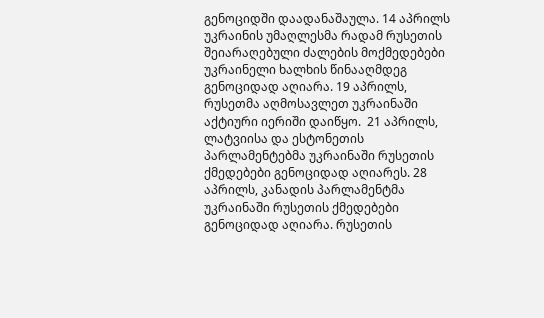გენოციდში დაადანაშაულა. 14 აპრილს უკრაინის უმაღლესმა რადამ რუსეთის შეიარაღებული ძალების მოქმედებები უკრაინელი ხალხის წინააღმდეგ გენოციდად აღიარა. 19 აპრილს, რუსეთმა აღმოსავლეთ უკრაინაში აქტიური იერიში დაიწყო.  21 აპრილს, ლატვიისა და ესტონეთის პარლამენტებმა უკრაინაში რუსეთის ქმედებები გენოციდად აღიარეს. 28 აპრილს, კანადის პარლამენტმა უკრაინაში რუსეთის ქმედებები გენოციდად აღიარა. რუსეთის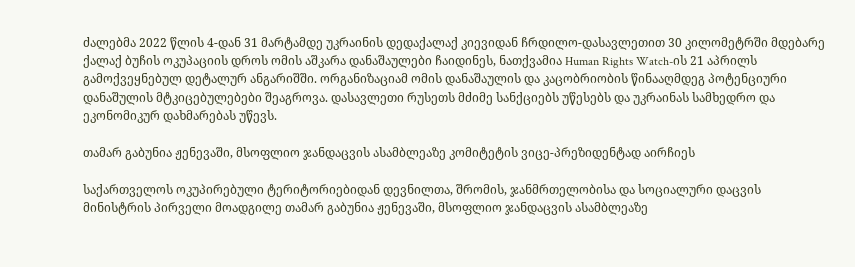ძალებმა 2022 წლის 4-დან 31 მარტამდე უკრაინის დედაქალაქ კიევიდან ჩრდილო-დასავლეთით 30 კილომეტრში მდებარე ქალაქ ბუჩის ოკუპაციის დროს ომის აშკარა დანაშაულები ჩაიდინეს, ნათქვამია Human Rights Watch-ის 21 აპრილს გამოქვეყნებულ დეტალურ ანგარიშში. ორგანიზაციამ ომის დანაშაულის და კაცობრიობის წინააღმდეგ პოტენციური დანაშულის მტკიცებულებები შეაგროვა. დასავლეთი რუსეთს მძიმე სანქციებს უწესებს და უკრაინას სამხედრო და ეკონომიკურ დახმარებას უწევს.

თამარ გაბუნია ჟენევაში, მსოფლიო ჯანდაცვის ასამბლეაზე კომიტეტის ვიცე-პრეზიდენტად აირჩიეს

საქართველოს ოკუპირებული ტერიტორიებიდან დევნილთა, შრომის, ჯანმრთელობისა და სოციალური დაცვის მინისტრის პირველი მოადგილე თამარ გაბუნია ჟენევაში, მსოფლიო ჯანდაცვის ასამბლეაზე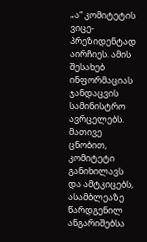„ა“ კომიტეტის ვიცე-პრეზიდენტად აირჩიეს. ამის შესახებ ინფორმაციას ჯანდაცვის სამინისტრო ავრცელებს. მათივე ცნობით, კომიტეტი განიხილავს და ამტკიცებს, ასამბლეაზე წარდგენილ ანგარიშებსა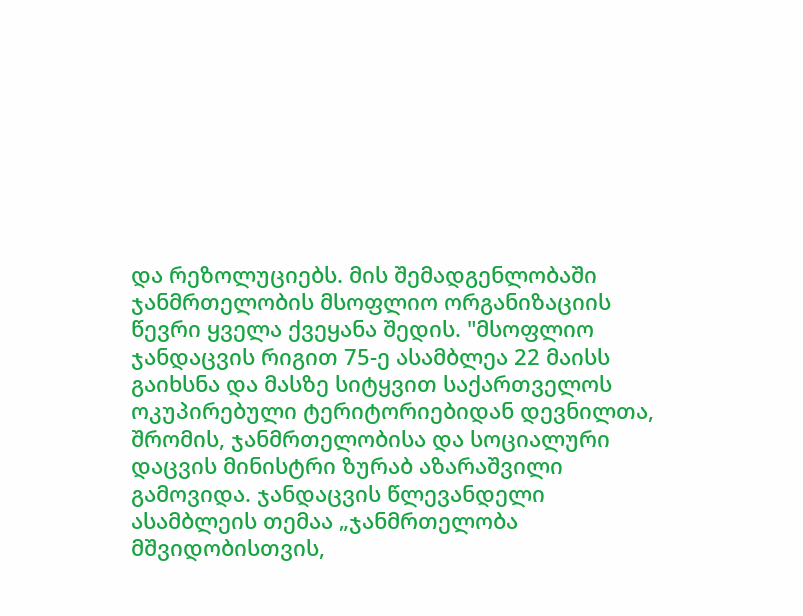და რეზოლუციებს. მის შემადგენლობაში ჯანმრთელობის მსოფლიო ორგანიზაციის წევრი ყველა ქვეყანა შედის. "მსოფლიო ჯანდაცვის რიგით 75-ე ასამბლეა 22 მაისს გაიხსნა და მასზე სიტყვით საქართველოს ოკუპირებული ტერიტორიებიდან დევნილთა, შრომის, ჯანმრთელობისა და სოციალური დაცვის მინისტრი ზურაბ აზარაშვილი გამოვიდა. ჯანდაცვის წლევანდელი ასამბლეის თემაა „ჯანმრთელობა მშვიდობისთვის,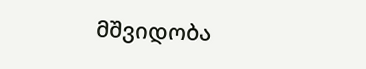მშვიდობა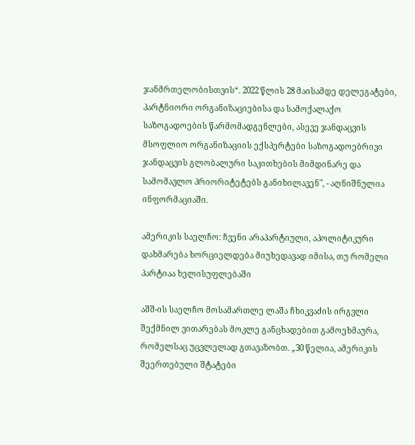ჯანმრთელობისთვის“. 2022 წლის 28 მაისამდე დელეგატები, პარტნიორი ორგანიზაციებისა და სამოქალაქო საზოგადოების წარმომადგენლები, ასევე ჯანდაცვის მსოფლიო ორგანიზაციის ექსპერტები საზოგადოებრივი ჯანდაცვის გლობალური საკითხების მიმდინარე და სამომავლო პრიორიტეტებს განიხილავენ", - აღნიშნულია ინფორმაციაში.

ამერიკის საელჩო: ჩვენი არაპარტიული, აპოლიტიკური დახმარება ხორციელდება მიუხედავად იმისა, თუ რომელი პარტიაა ხელისუფლებაში

აშშ-ის საელჩო მოსამართლე ლაშა ჩხიკვაძის ირგვლი შექმნილ ვითარებას მოკლე განცხადებით გამოეხმაურა, რომელსაც უცვლელად გთავაზობთ. „30 წელია, ამერიკის შეერთებული შტატები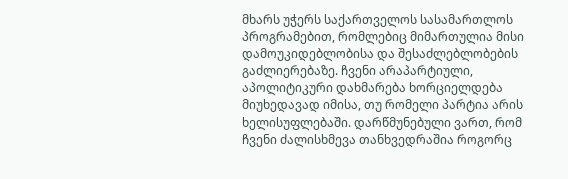მხარს უჭერს საქართველოს სასამართლოს პროგრამებით, რომლებიც მიმართულია მისი დამოუკიდებლობისა და შესაძლებლობების გაძლიერებაზე. ჩვენი არაპარტიული, აპოლიტიკური დახმარება ხორციელდება მიუხედავად იმისა, თუ რომელი პარტია არის ხელისუფლებაში. დარწმუნებული ვართ, რომ ჩვენი ძალისხმევა თანხვედრაშია როგორც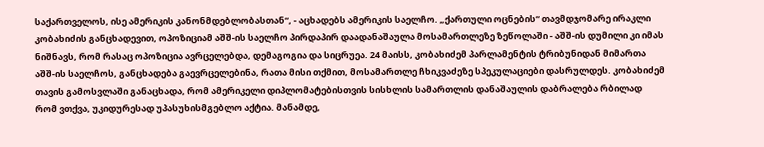საქართველოს, ისე ამერიკის კანონმდებლობასთან“, - აცხადებს ამერიკის საელჩო. „ქართული ოცნების“ თავმდჯომარე ირაკლი კობახიძის განცხადევით, ოპოზიციამ აშშ-ის საელჩო პირდაპირ დაადანაშაულა მოსამართლეზე ზეწოლაში - აშშ-ის დუმილი კი იმას ნიშნავს, რომ რასაც ოპოზიცია ავრცელებდა, დემაგოგია და სიცრუეა. 24 მაისს, კობახიძემ პარლამენტის ტრიბუნიდან მიმართა აშშ-ის საელჩოს, განცხადება გაევრცელებინა, რათა მისი თქმით, მოსამართლე ჩხიკვაძეზე სპეკულაციები დასრულდეს. კობახიძემ თავის გამოსვლაში განაცხადა, რომ ამერიკელი დიპლომატებისთვის სისხლის სამართლის დანაშაულის დაბრალება რბილად რომ ვთქვა, უკიდურესად უპასუხისმგებლო აქტია. მანამდე,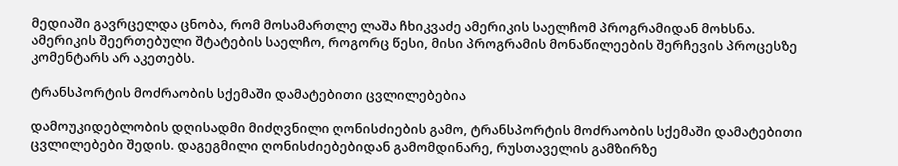მედიაში გავრცელდა ცნობა, რომ მოსამართლე ლაშა ჩხიკვაძე ამერიკის საელჩომ პროგრამიდან მოხსნა.  ამერიკის შეერთებული შტატების საელჩო, როგორც წესი, მისი პროგრამის მონაწილეების შერჩევის პროცესზე კომენტარს არ აკეთებს.

ტრანსპორტის მოძრაობის სქემაში დამატებითი ცვლილებებია

დამოუკიდებლობის დღისადმი მიძღვნილი ღონისძიების გამო, ტრანსპორტის მოძრაობის სქემაში დამატებითი ცვლილებები შედის. დაგეგმილი ღონისძიებებიდან გამომდინარე, რუსთაველის გამზირზე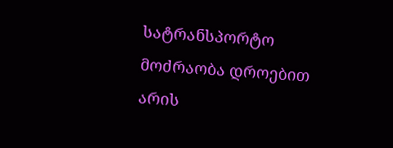სატრანსპორტო მოძრაობა დროებით არის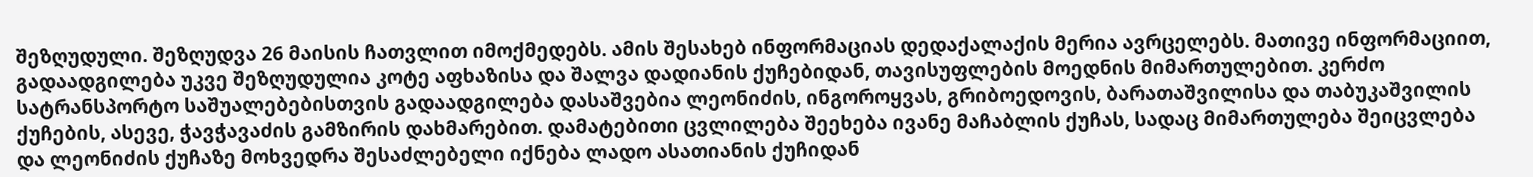შეზღუდული. შეზღუდვა 26 მაისის ჩათვლით იმოქმედებს. ამის შესახებ ინფორმაციას დედაქალაქის მერია ავრცელებს. მათივე ინფორმაციით, გადაადგილება უკვე შეზღუდულია კოტე აფხაზისა და შალვა დადიანის ქუჩებიდან, თავისუფლების მოედნის მიმართულებით. კერძო სატრანსპორტო საშუალებებისთვის გადაადგილება დასაშვებია ლეონიძის, ინგოროყვას, გრიბოედოვის, ბარათაშვილისა და თაბუკაშვილის ქუჩების, ასევე, ჭავჭავაძის გამზირის დახმარებით. დამატებითი ცვლილება შეეხება ივანე მაჩაბლის ქუჩას, სადაც მიმართულება შეიცვლება და ლეონიძის ქუჩაზე მოხვედრა შესაძლებელი იქნება ლადო ასათიანის ქუჩიდან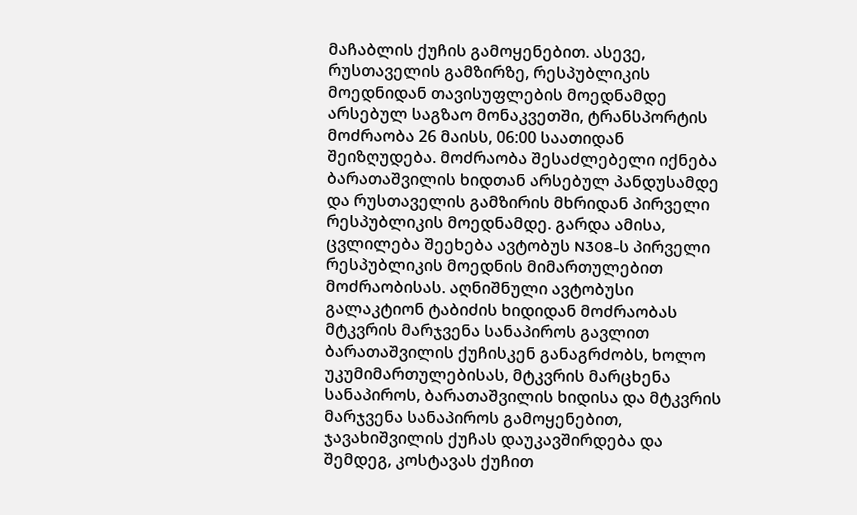მაჩაბლის ქუჩის გამოყენებით. ასევე, რუსთაველის გამზირზე, რესპუბლიკის მოედნიდან თავისუფლების მოედნამდე არსებულ საგზაო მონაკვეთში, ტრანსპორტის მოძრაობა 26 მაისს, 06:00 საათიდან შეიზღუდება. მოძრაობა შესაძლებელი იქნება ბარათაშვილის ხიდთან არსებულ პანდუსამდე და რუსთაველის გამზირის მხრიდან პირველი რესპუბლიკის მოედნამდე. გარდა ამისა, ცვლილება შეეხება ავტობუს N308-ს პირველი რესპუბლიკის მოედნის მიმართულებით მოძრაობისას. აღნიშნული ავტობუსი გალაკტიონ ტაბიძის ხიდიდან მოძრაობას მტკვრის მარჯვენა სანაპიროს გავლით ბარათაშვილის ქუჩისკენ განაგრძობს, ხოლო უკუმიმართულებისას, მტკვრის მარცხენა სანაპიროს, ბარათაშვილის ხიდისა და მტკვრის მარჯვენა სანაპიროს გამოყენებით, ჯავახიშვილის ქუჩას დაუკავშირდება და შემდეგ, კოსტავას ქუჩით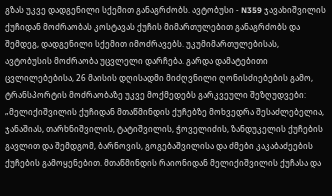გზას უკვე დადგენილი სქემით განაგრძობს. ავტობუსი - N359 ჯავახიშვილის ქუჩიდან მოძრაობას კოსტავას ქუჩის მიმართულებით განაგრძობს და შემდეგ, დადგენილი სქემით იმოძრავებს. უკუმიმართულებისას, ავტობუსის მოძრაობა უცვლელი დარჩება. გარდა დამატებითი ცვლილებებისა, 26 მაისის დღისადმი მიძღვნილი ღონისძიებების გამო, ტრანსპორტის მოძრაობაზე უკვე მოქმედებს გარკვეული შეზღუდვები: „მელიქიშვილის ქუჩიდან მთაწმინდის ქუჩებზე მოხვედრა შესაძლებელია, ჯანაშიას, თარხნიშვილის, ტატიშვილის, ჭოველიძის, ზანდუკელის ქუჩების გავლით და შემდგომ, ბარნოვის, გოგებაშვილისა და ძმები კაკაბაძეების ქუჩების გამოყენებით. მთაწმინდის რაიონიდან მელიქიშვილის ქუჩასა და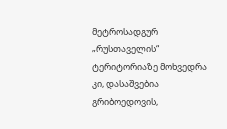მეტროსადგურ „რუსთაველის“ ტერიტორიაზე მოხვედრა კი, დასაშვებია გრიბოედოვის,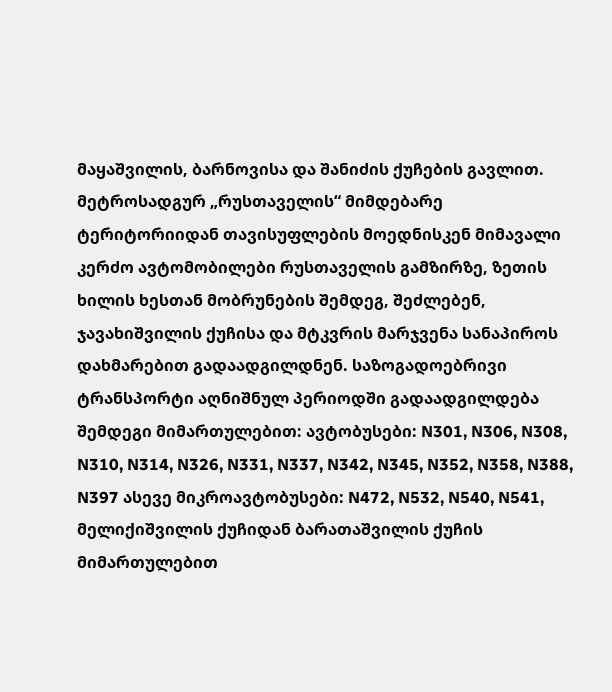მაყაშვილის, ბარნოვისა და შანიძის ქუჩების გავლით. მეტროსადგურ „რუსთაველის“ მიმდებარე ტერიტორიიდან თავისუფლების მოედნისკენ მიმავალი კერძო ავტომობილები რუსთაველის გამზირზე, ზეთის ხილის ხესთან მობრუნების შემდეგ, შეძლებენ, ჯავახიშვილის ქუჩისა და მტკვრის მარჯვენა სანაპიროს დახმარებით გადაადგილდნენ. საზოგადოებრივი ტრანსპორტი აღნიშნულ პერიოდში გადაადგილდება შემდეგი მიმართულებით: ავტობუსები: N301, N306, N308, N310, N314, N326, N331, N337, N342, N345, N352, N358, N388, N397 ასევე მიკროავტობუსები: N472, N532, N540, N541, მელიქიშვილის ქუჩიდან ბარათაშვილის ქუჩის მიმართულებით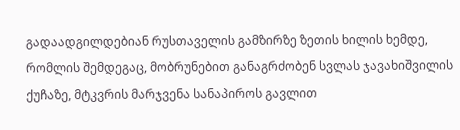გადაადგილდებიან რუსთაველის გამზირზე ზეთის ხილის ხემდე, რომლის შემდეგაც, მობრუნებით განაგრძობენ სვლას ჯავახიშვილის ქუჩაზე, მტკვრის მარჯვენა სანაპიროს გავლით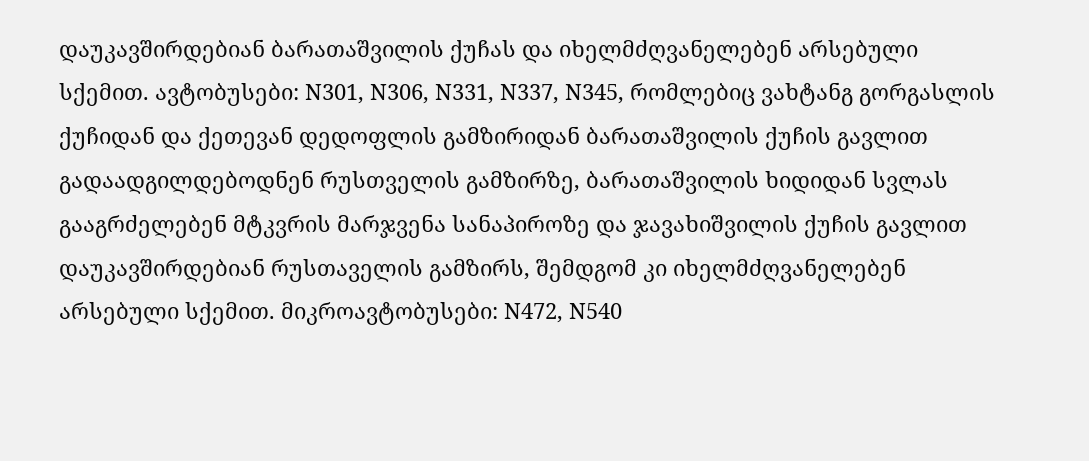დაუკავშირდებიან ბარათაშვილის ქუჩას და იხელმძღვანელებენ არსებული სქემით. ავტობუსები: N301, N306, N331, N337, N345, რომლებიც ვახტანგ გორგასლის ქუჩიდან და ქეთევან დედოფლის გამზირიდან ბარათაშვილის ქუჩის გავლით გადაადგილდებოდნენ რუსთველის გამზირზე, ბარათაშვილის ხიდიდან სვლას გააგრძელებენ მტკვრის მარჯვენა სანაპიროზე და ჯავახიშვილის ქუჩის გავლით დაუკავშირდებიან რუსთაველის გამზირს, შემდგომ კი იხელმძღვანელებენ არსებული სქემით. მიკროავტობუსები: N472, N540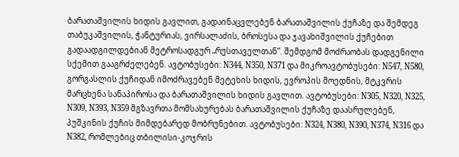ბარათაშვილის ხიდის გავლით, გადაინაცვლებენ ბარათაშვილის ქუჩაზე და შემდეგ თაბუკაშვილის, ჭანტურიას, ვირსალაძის, ბროსესა და ჯავახიშვილის ქუჩებით გადაადგილდებიან მეტროსადგურ „რუსთაველთან“. შემდგომ მოძრაობას დადგენილი სქემით გააგრძელებენ. ავტობუსები: N344, N350, N371 და მიკროავტობუსები: N547, N580, გორგასლის ქუჩიდან იმოძრავებენ მეტეხის ხიდის, ევროპის მოედნის, მტკვრის მარცხენა სანაპიროსა და ბარათაშვილის ხიდის გავლით. ავტობუსები: N305, N320, N325, N309, N393, N359 მგზავრთა მომსახურებას ბარათაშვილის ქუჩაზე დაასრულებენ, პუშკინის ქუჩის მიმდებარედ მობრუნებით. ავტობუსები: N324, N380, N390, N374, N316 და N382, რომლებიც თბილისი-კოჯრის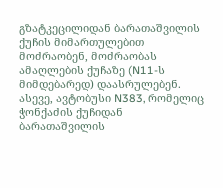გზატკეცილიდან ბარათაშვილის ქუჩის მიმართულებით მოძრაობენ, მოძრაობას ამაღლების ქუჩაზე (N11-ს მიმდებარედ) დაასრულებენ. ასევე, ავტობუსი N383, რომელიც ჭონქაძის ქუჩიდან ბარათაშვილის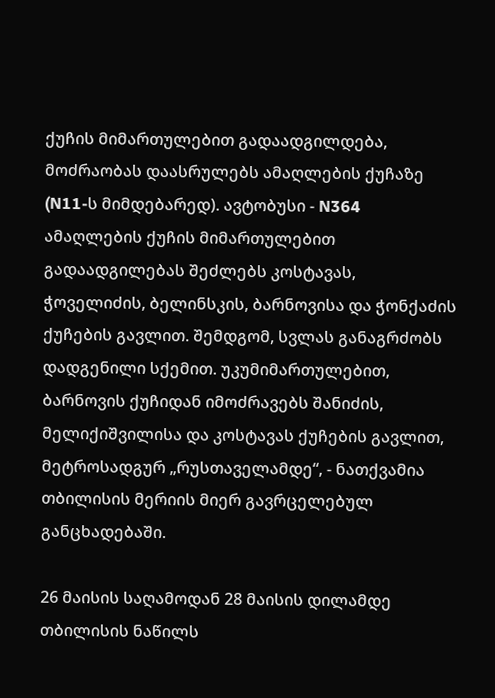ქუჩის მიმართულებით გადაადგილდება, მოძრაობას დაასრულებს ამაღლების ქუჩაზე (N11-ს მიმდებარედ). ავტობუსი - N364 ამაღლების ქუჩის მიმართულებით გადაადგილებას შეძლებს კოსტავას, ჭოველიძის, ბელინსკის, ბარნოვისა და ჭონქაძის ქუჩების გავლით. შემდგომ, სვლას განაგრძობს დადგენილი სქემით. უკუმიმართულებით, ბარნოვის ქუჩიდან იმოძრავებს შანიძის, მელიქიშვილისა და კოსტავას ქუჩების გავლით, მეტროსადგურ „რუსთაველამდე“, - ნათქვამია თბილისის მერიის მიერ გავრცელებულ განცხადებაში.

26 მაისის საღამოდან 28 მაისის დილამდე თბილისის ნაწილს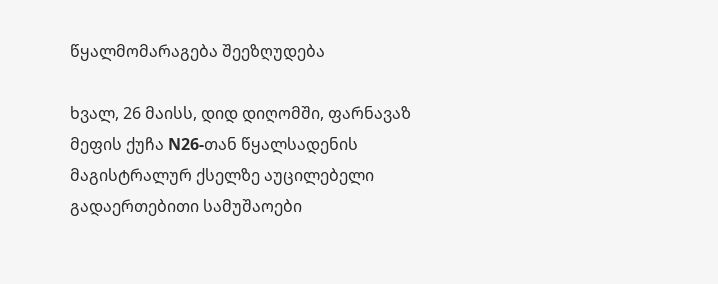წყალმომარაგება შეეზღუდება

ხვალ, 26 მაისს, დიდ დიღომში, ფარნავაზ მეფის ქუჩა N26-თან წყალსადენის მაგისტრალურ ქსელზე აუცილებელი გადაერთებითი სამუშაოები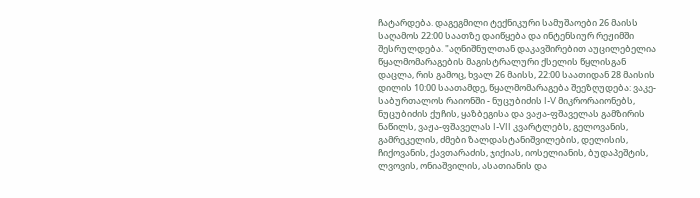ჩატარდება. დაგეგმილი ტექნიკური სამუშაოები 26 მაისს საღამოს 22:00 საათზე დაიწყება და ინტენსიურ რეჟიმში შესრულდება. "აღნიშნულთან დაკავშირებით აუცილებელია წყალმომარაგების მაგისტრალური ქსელის წყლისგან დაცლა, რის გამოც, ხვალ 26 მაისს, 22:00 საათიდან 28 მაისის დილის 10:00 საათამდე, წყალმომარაგება შეეზღუდება: ვაკე-საბურთალოს რაიონში - ნუცუბიძის I-V მიკრორაიონებს, ნუცუბიძის ქუჩის, ყაზბეგისა და ვაჟა-ფშაველას გამზირის ნაწილს, ვაჟა-ფშაველას I-VII კვარტლებს, გელოვანის, გამრეკელის, ძმები ზალდასტანიშვილების, დელისის, ჩიქოვანის, ქავთარაძის, ჯიქიას, იოსელიანის, ბუდაპეშტის, ლვოვის, ონიაშვილის, ასათიანის და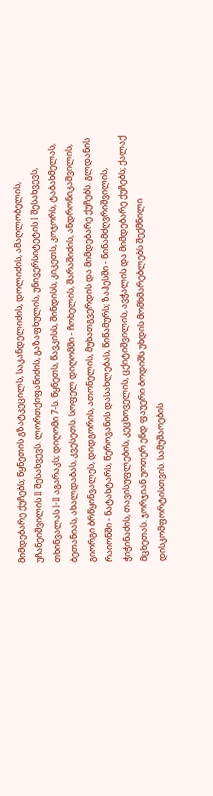მიმდებარე ქუჩებს; წყნეთის გზატკეცილს, საკანდელიძის, დოლიძის, ამაღლობელის, უჩანეიშვილის II შესახვევს. ლორთქიფანიძის, გაზაფხულის, უნივერსიტეტის I შესახვევს, თხინვალას I-II აგარაკს; დიღომი 7-ს. წყნეთს, წავკისს, შინდისს, კიკეთს, კოჯორს, ტაბახმელას, ბეთანიას, ახალდაბას, კვესეთს. სოფელ დიღომში - ჩოხელის, შარაშიძის, ანდრონიკაშვილის, გიორგი ბრწყინვალეს, დიდგორის, ათონელის, მუხათგვერდის და მიმდებარე ქუჩებს. გლდანის რაიონში - ნატახტარს, წეროვანის დასახლებას, წიწამურს; ზაჰესში - წინამძღვრიშვილის, ჭიჭინაძის, თავისუფლების, კეცხოველის, ცქიტიშვილის, ავჭალის და მიმდებარე ქუჩებს; ქალაქ მცხეთას. ჯორჯიან უოთერ ენდ ფაუერი ბოდიშს უხდის მომხმარებლებს შექმნილი დისკომფორტისთვის. სამუშაოების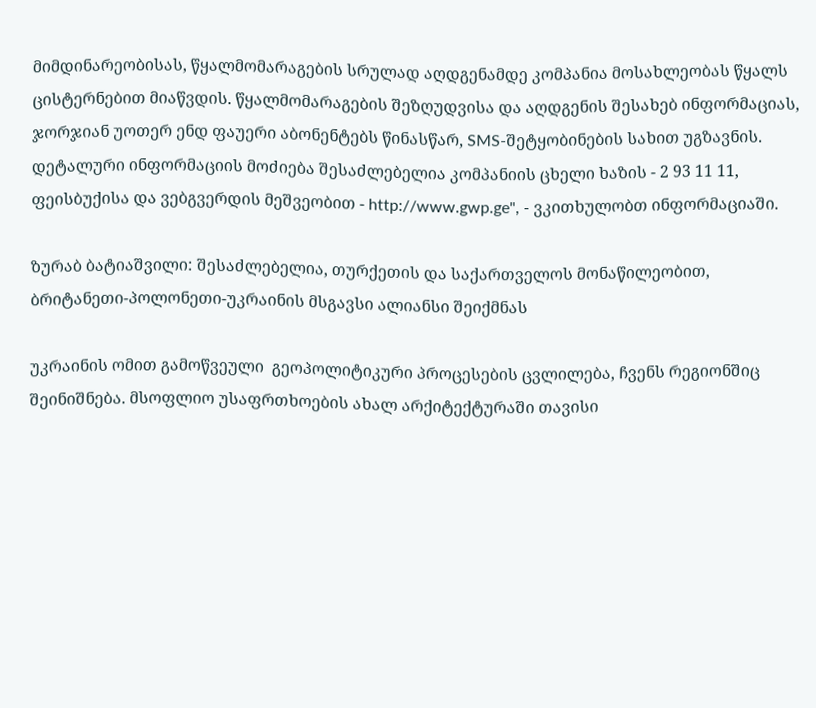მიმდინარეობისას, წყალმომარაგების სრულად აღდგენამდე კომპანია მოსახლეობას წყალს ცისტერნებით მიაწვდის. წყალმომარაგების შეზღუდვისა და აღდგენის შესახებ ინფორმაციას, ჯორჯიან უოთერ ენდ ფაუერი აბონენტებს წინასწარ, SMS-შეტყობინების სახით უგზავნის. დეტალური ინფორმაციის მოძიება შესაძლებელია კომპანიის ცხელი ხაზის - 2 93 11 11, ფეისბუქისა და ვებგვერდის მეშვეობით - http://www.gwp.ge", - ვკითხულობთ ინფორმაციაში.

ზურაბ ბატიაშვილი: შესაძლებელია, თურქეთის და საქართველოს მონაწილეობით, ბრიტანეთი-პოლონეთი-უკრაინის მსგავსი ალიანსი შეიქმნას

უკრაინის ომით გამოწვეული  გეოპოლიტიკური პროცესების ცვლილება, ჩვენს რეგიონშიც შეინიშნება. მსოფლიო უსაფრთხოების ახალ არქიტექტურაში თავისი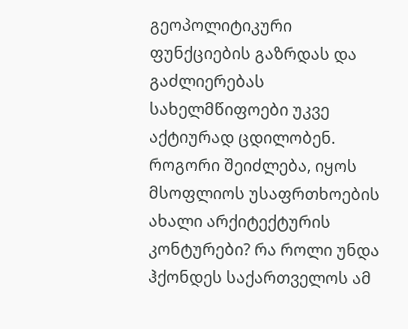გეოპოლიტიკური ფუნქციების გაზრდას და გაძლიერებას სახელმწიფოები უკვე აქტიურად ცდილობენ. როგორი შეიძლება, იყოს მსოფლიოს უსაფრთხოების ახალი არქიტექტურის კონტურები? რა როლი უნდა ჰქონდეს საქართველოს ამ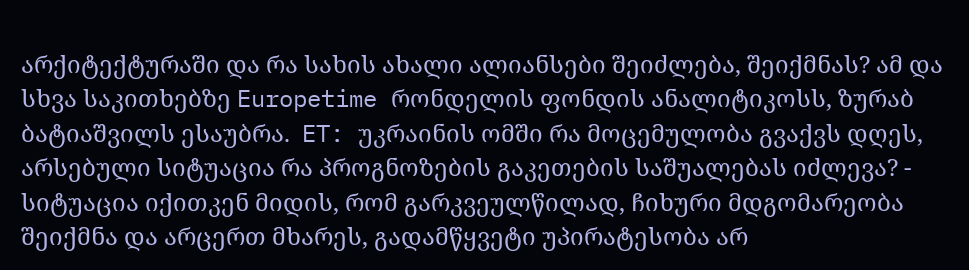არქიტექტურაში და რა სახის ახალი ალიანსები შეიძლება, შეიქმნას? ამ და სხვა საკითხებზე Europetime რონდელის ფონდის ანალიტიკოსს, ზურაბ ბატიაშვილს ესაუბრა.  ET: უკრაინის ომში რა მოცემულობა გვაქვს დღეს, არსებული სიტუაცია რა პროგნოზების გაკეთების საშუალებას იძლევა? - სიტუაცია იქითკენ მიდის, რომ გარკვეულწილად, ჩიხური მდგომარეობა შეიქმნა და არცერთ მხარეს, გადამწყვეტი უპირატესობა არ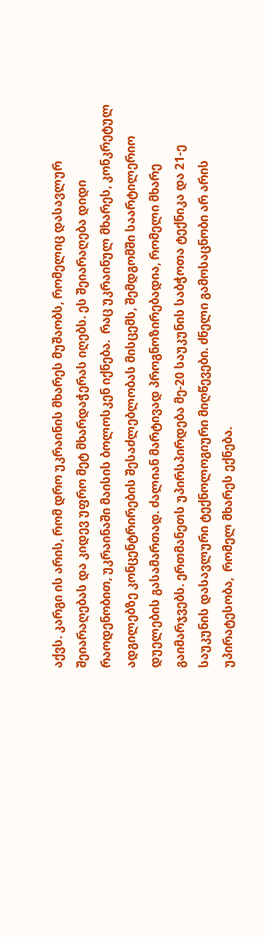აქვს. კარგი ის არის, რომ დრო უკრაინის მხარეს მუშაობს, რომელიც დასავლურ შეიარაღებას და კიდევ უფრო მეტ მხარდაჭერას იღებს. ეს შეიარაღება დიდი რაოდენობით, უკრაინაში მაისის ბოლოსკენ იქნება.  რაც უკრაინულ მხარეს, კონკრეტულ ადგილებზე კონცენტრირების შესაძლებლობას მისცემს, შემდგომში საარტილერიო დუელების გასამართად. ძალიან მარტივად პროგნოზირებადია, რომელი მხარე გაიმარჯვებს. ერთმანეთს უპირსპირდება მე-20 საუკუნის საბჭოთა ტექნიკა და 21-ე საუკუნის დასავლური ტექნოლოგიური მიღწევები. ძნელი გამოსაცნობი არ არის უპირატესობა,  რომელ მხარეს ექნება.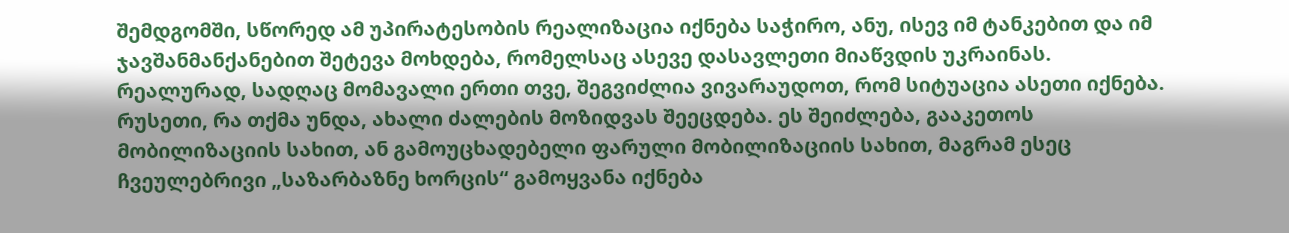შემდგომში, სწორედ ამ უპირატესობის რეალიზაცია იქნება საჭირო, ანუ, ისევ იმ ტანკებით და იმ ჯავშანმანქანებით შეტევა მოხდება, რომელსაც ასევე დასავლეთი მიაწვდის უკრაინას. რეალურად, სადღაც მომავალი ერთი თვე, შეგვიძლია ვივარაუდოთ, რომ სიტუაცია ასეთი იქნება. რუსეთი, რა თქმა უნდა, ახალი ძალების მოზიდვას შეეცდება. ეს შეიძლება, გააკეთოს მობილიზაციის სახით, ან გამოუცხადებელი ფარული მობილიზაციის სახით, მაგრამ ესეც ჩვეულებრივი „საზარბაზნე ხორცის“ გამოყვანა იქნება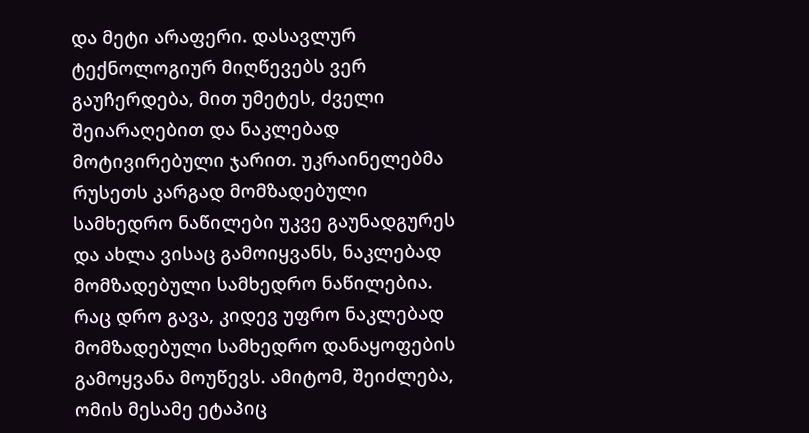და მეტი არაფერი. დასავლურ ტექნოლოგიურ მიღწევებს ვერ გაუჩერდება, მით უმეტეს, ძველი შეიარაღებით და ნაკლებად მოტივირებული ჯარით. უკრაინელებმა რუსეთს კარგად მომზადებული სამხედრო ნაწილები უკვე გაუნადგურეს და ახლა ვისაც გამოიყვანს, ნაკლებად მომზადებული სამხედრო ნაწილებია. რაც დრო გავა, კიდევ უფრო ნაკლებად მომზადებული სამხედრო დანაყოფების გამოყვანა მოუწევს. ამიტომ, შეიძლება, ომის მესამე ეტაპიც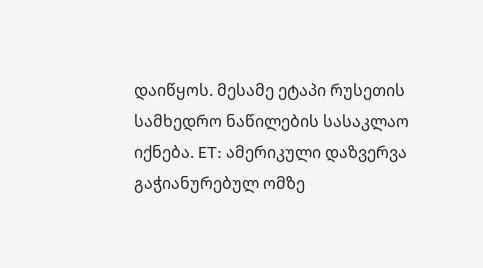დაიწყოს. მესამე ეტაპი რუსეთის სამხედრო ნაწილების სასაკლაო იქნება. ET: ამერიკული დაზვერვა გაჭიანურებულ ომზე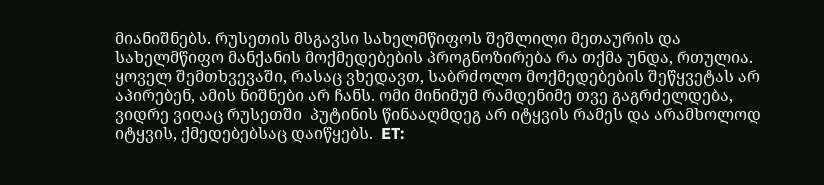მიანიშნებს. რუსეთის მსგავსი სახელმწიფოს შეშლილი მეთაურის და სახელმწიფო მანქანის მოქმედებების პროგნოზირება რა თქმა უნდა, რთულია. ყოველ შემთხვევაში, რასაც ვხედავთ, საბრძოლო მოქმედებების შეწყვეტას არ აპირებენ, ამის ნიშნები არ ჩანს. ომი მინიმუმ რამდენიმე თვე გაგრძელდება, ვიდრე ვიღაც რუსეთში  პუტინის წინააღმდეგ არ იტყვის რამეს და არამხოლოდ იტყვის, ქმედებებსაც დაიწყებს.  ET: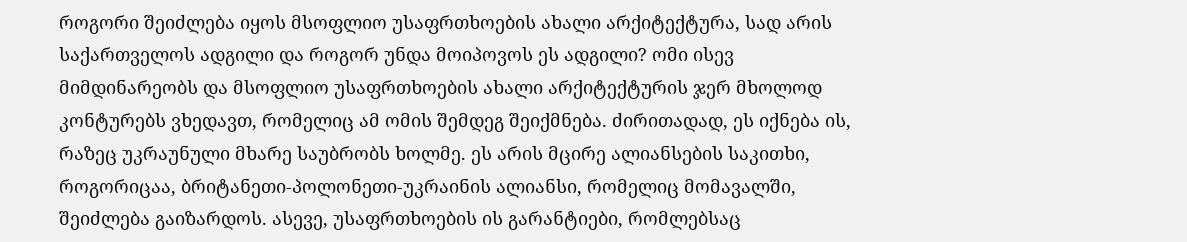როგორი შეიძლება იყოს მსოფლიო უსაფრთხოების ახალი არქიტექტურა, სად არის საქართველოს ადგილი და როგორ უნდა მოიპოვოს ეს ადგილი? ომი ისევ მიმდინარეობს და მსოფლიო უსაფრთხოების ახალი არქიტექტურის ჯერ მხოლოდ კონტურებს ვხედავთ, რომელიც ამ ომის შემდეგ შეიქმნება. ძირითადად, ეს იქნება ის, რაზეც უკრაუნული მხარე საუბრობს ხოლმე. ეს არის მცირე ალიანსების საკითხი, როგორიცაა, ბრიტანეთი-პოლონეთი-უკრაინის ალიანსი, რომელიც მომავალში, შეიძლება გაიზარდოს. ასევე, უსაფრთხოების ის გარანტიები, რომლებსაც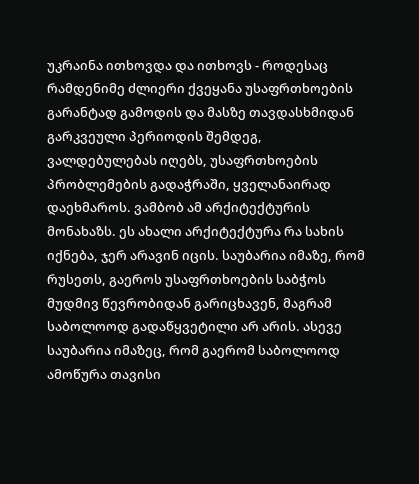უკრაინა ითხოვდა და ითხოვს - როდესაც რამდენიმე ძლიერი ქვეყანა უსაფრთხოების გარანტად გამოდის და მასზე თავდასხმიდან გარკვეული პერიოდის შემდეგ, ვალდებულებას იღებს, უსაფრთხოების პრობლემების გადაჭრაში, ყველანაირად დაეხმაროს. ვამბობ ამ არქიტექტურის მონახაზს. ეს ახალი არქიტექტურა რა სახის იქნება, ჯერ არავინ იცის. საუბარია იმაზე, რომ რუსეთს, გაეროს უსაფრთხოების საბჭოს მუდმივ წევრობიდან გარიცხავენ, მაგრამ საბოლოოდ გადაწყვეტილი არ არის. ასევე საუბარია იმაზეც, რომ გაერომ საბოლოოდ ამოწურა თავისი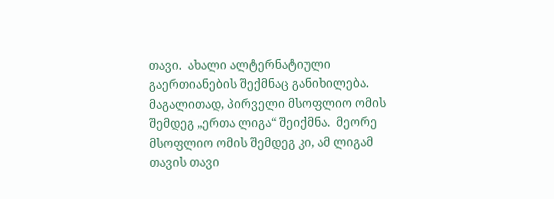თავი.  ახალი ალტერნატიული გაერთიანების შექმნაც განიხილება. მაგალითად, პირველი მსოფლიო ომის შემდეგ „ერთა ლიგა“ შეიქმნა.  მეორე მსოფლიო ომის შემდეგ კი, ამ ლიგამ თავის თავი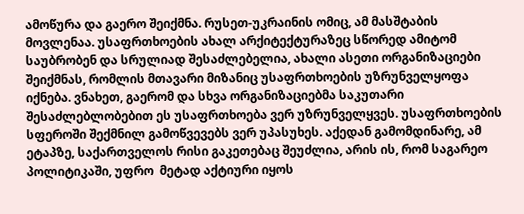ამოწურა და გაერო შეიქმნა. რუსეთ-უკრაინის ომიც, ამ მასშტაბის  მოვლენაა. უსაფრთხოების ახალ არქიტექტურაზეც სწორედ ამიტომ საუბრობენ და სრულიად შესაძლებელია, ახალი ასეთი ორგანიზაციები შეიქმნას, რომლის მთავარი მიზანიც უსაფრთხოების უზრუნველყოფა იქნება. ვნახეთ, გაერომ და სხვა ორგანიზაციებმა საკუთარი შესაძლებლობებით ეს უსაფრთხოება ვერ უზრუნველყვეს. უსაფრთხოების სფეროში შექმნილ გამოწვევებს ვერ უპასუხეს. აქედან გამომდინარე, ამ ეტაპზე, საქართველოს რისი გაკეთებაც შეუძლია, არის ის, რომ საგარეო პოლიტიკაში, უფრო  მეტად აქტიური იყოს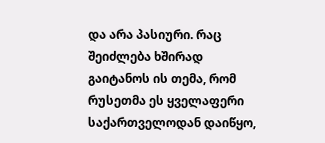და არა პასიური. რაც შეიძლება ხშირად გაიტანოს ის თემა, რომ რუსეთმა ეს ყველაფერი საქართველოდან დაიწყო,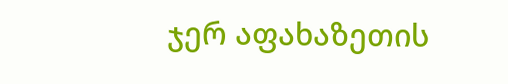ჯერ აფახაზეთის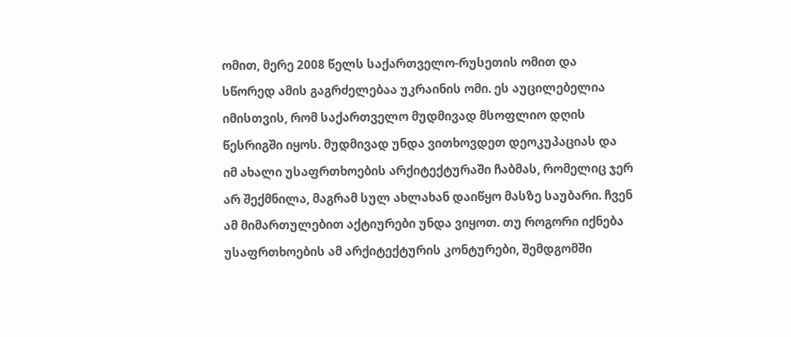ომით, მერე 2008 წელს საქართველო-რუსეთის ომით და  სწორედ ამის გაგრძელებაა უკრაინის ომი. ეს აუცილებელია იმისთვის, რომ საქართველო მუდმივად მსოფლიო დღის წესრიგში იყოს. მუდმივად უნდა ვითხოვდეთ დეოკუპაციას და იმ ახალი უსაფრთხოების არქიტექტურაში ჩაბმას, რომელიც ჯერ არ შექმნილა, მაგრამ სულ ახლახან დაიწყო მასზე საუბარი. ჩვენ ამ მიმართულებით აქტიურები უნდა ვიყოთ. თუ როგორი იქნება უსაფრთხოების ამ არქიტექტურის კონტურები, შემდგომში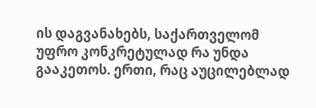ის დაგვანახებს, საქართველომ უფრო კონკრეტულად რა უნდა გააკეთოს. ერთი, რაც აუცილებლად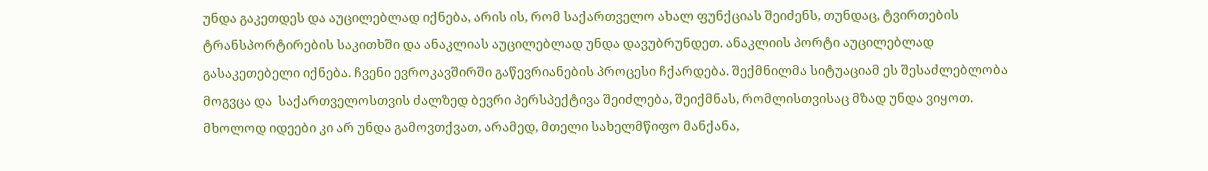უნდა გაკეთდეს და აუცილებლად იქნება, არის ის, რომ საქართველო ახალ ფუნქციას შეიძენს, თუნდაც, ტვირთების ტრანსპორტირების საკითხში და ანაკლიას აუცილებლად უნდა დავუბრუნდეთ. ანაკლიის პორტი აუცილებლად გასაკეთებელი იქნება. ჩვენი ევროკავშირში გაწევრიანების პროცესი ჩქარდება. შექმნილმა სიტუაციამ ეს შესაძლებლობა მოგვცა და  საქართველოსთვის ძალზედ ბევრი პერსპექტივა შეიძლება, შეიქმნას, რომლისთვისაც მზად უნდა ვიყოთ. მხოლოდ იდეები კი არ უნდა გამოვთქვათ, არამედ, მთელი სახელმწიფო მანქანა,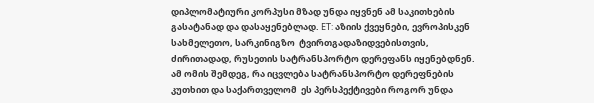დიპლომატიური კორპუსი მზად უნდა იყვნენ ამ საკითხების გასატანად და დასაყენებლად. ET: აზიის ქვეყნები, ევროპისკენ სახმელეთო, სარკინიგზო  ტვირთგადაზიდვებისთვის, ძირითადად, რუსეთის სატრანსპორტო დერეფანს იყენებდნენ. ამ ომის შემდეგ, რა იცვლება სატრანსპორტო დერეფნების კუთხით და საქართველომ  ეს პერსპექტივები როგორ უნდა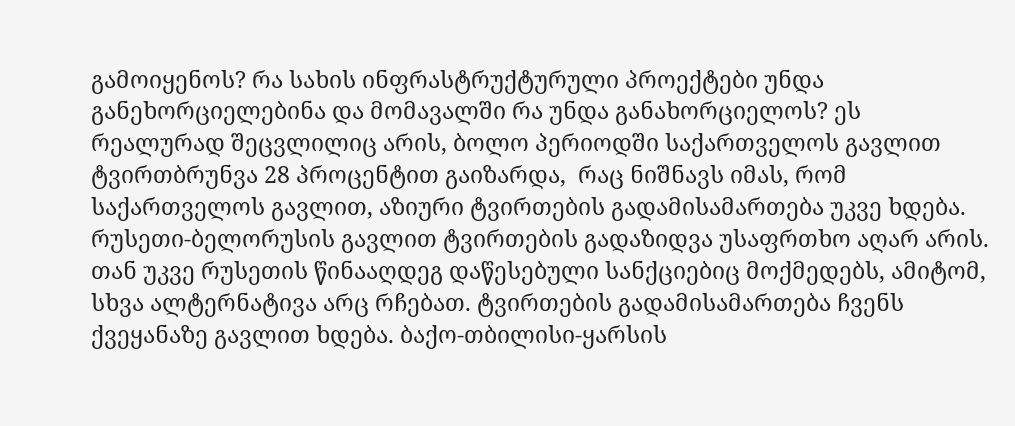გამოიყენოს? რა სახის ინფრასტრუქტურული პროექტები უნდა განეხორციელებინა და მომავალში რა უნდა განახორციელოს? ეს რეალურად შეცვლილიც არის, ბოლო პერიოდში საქართველოს გავლით ტვირთბრუნვა 28 პროცენტით გაიზარდა,  რაც ნიშნავს იმას, რომ საქართველოს გავლით, აზიური ტვირთების გადამისამართება უკვე ხდება. რუსეთი-ბელორუსის გავლით ტვირთების გადაზიდვა უსაფრთხო აღარ არის. თან უკვე რუსეთის წინააღდეგ დაწესებული სანქციებიც მოქმედებს, ამიტომ, სხვა ალტერნატივა არც რჩებათ. ტვირთების გადამისამართება ჩვენს ქვეყანაზე გავლით ხდება. ბაქო-თბილისი-ყარსის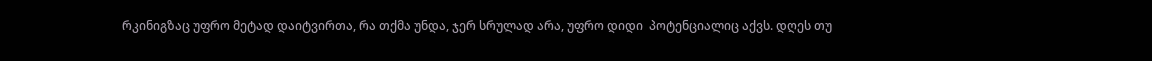რკინიგზაც უფრო მეტად დაიტვირთა, რა თქმა უნდა, ჯერ სრულად არა, უფრო დიდი  პოტენციალიც აქვს. დღეს თუ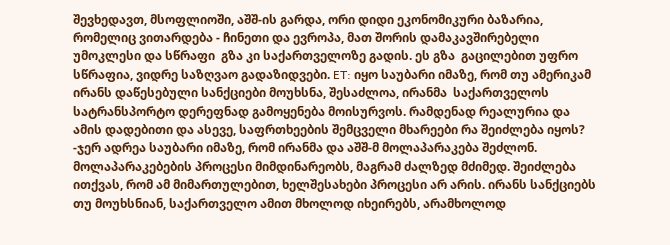შევხედავთ, მსოფლიოში, აშშ-ის გარდა, ორი დიდი ეკონომიკური ბაზარია, რომელიც ვითარდება - ჩინეთი და ევროპა, მათ შორის დამაკავშირებელი უმოკლესი და სწრაფი  გზა კი საქართველოზე გადის. ეს გზა  გაცილებით უფრო სწრაფია, ვიდრე საზღვაო გადაზიდვები. ET: იყო საუბარი იმაზე, რომ თუ ამერიკამ ირანს დაწესებული სანქციები მოუხსნა, შესაძლოა, ირანმა  საქართველოს სატრანსპორტო დერეფნად გამოყენება მოისურვოს. რამდენად რეალურია და ამის დადებითი და ასევე, საფრთხეების შემცველი მხარეები რა შეიძლება იყოს? -ჯერ ადრეა საუბარი იმაზე, რომ ირანმა და აშშ-მ მოლაპარაკება შეძლონ. მოლაპარაკებების პროცესი მიმდინარეობს, მაგრამ ძალზედ მძიმედ. შეიძლება ითქვას, რომ ამ მიმართულებით, ხელშესახები პროცესი არ არის. ირანს სანქციებს თუ მოუხსნიან, საქართველო ამით მხოლოდ იხეირებს, არამხოლოდ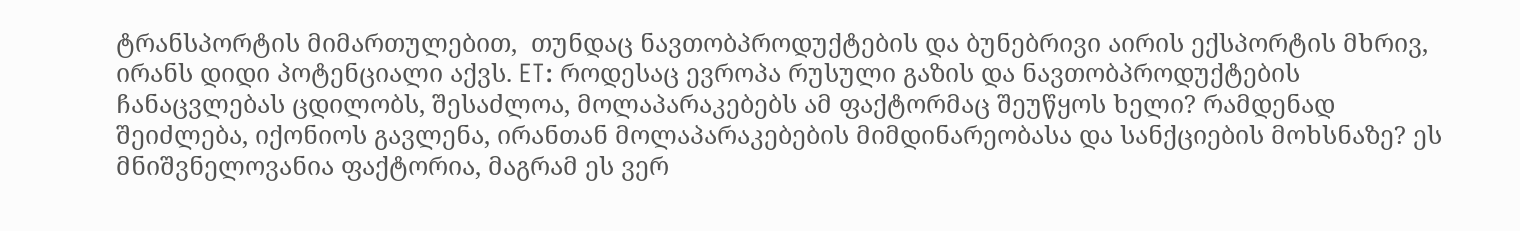ტრანსპორტის მიმართულებით,  თუნდაც ნავთობპროდუქტების და ბუნებრივი აირის ექსპორტის მხრივ, ირანს დიდი პოტენციალი აქვს. ET: როდესაც ევროპა რუსული გაზის და ნავთობპროდუქტების ჩანაცვლებას ცდილობს, შესაძლოა, მოლაპარაკებებს ამ ფაქტორმაც შეუწყოს ხელი? რამდენად შეიძლება, იქონიოს გავლენა, ირანთან მოლაპარაკებების მიმდინარეობასა და სანქციების მოხსნაზე? ეს მნიშვნელოვანია ფაქტორია, მაგრამ ეს ვერ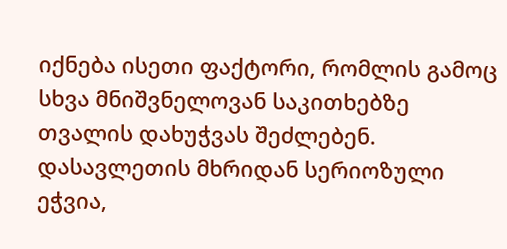იქნება ისეთი ფაქტორი, რომლის გამოც სხვა მნიშვნელოვან საკითხებზე თვალის დახუჭვას შეძლებენ. დასავლეთის მხრიდან სერიოზული ეჭვია,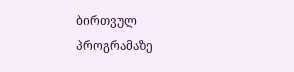ბირთვულ პროგრამაზე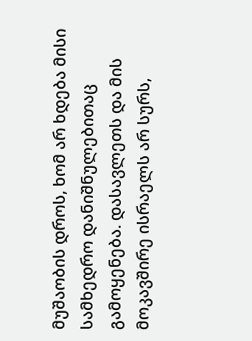მუშაობის დროს, ხომ არ ხდება მისი სამხედრო დანიშნულებითაც გამოყენება. დასავლეთს და მის მოკავშირე ისრაელს არ სურს,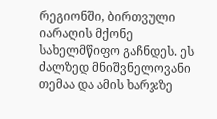რეგიონში, ბირთვული იარაღის მქონე სახელმწიფო გაჩნდეს. ეს ძალზედ მნიშვნელოვანი თემაა და ამის ხარჯზე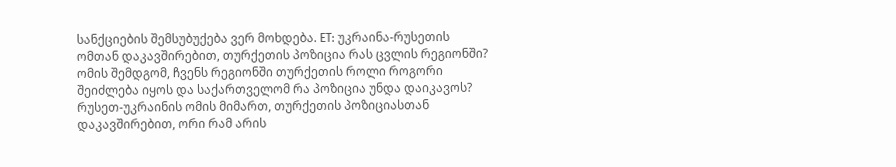სანქციების შემსუბუქება ვერ მოხდება. ET: უკრაინა-რუსეთის ომთან დაკავშირებით, თურქეთის პოზიცია რას ცვლის რეგიონში? ომის შემდგომ, ჩვენს რეგიონში თურქეთის როლი როგორი შეიძლება იყოს და საქართველომ რა პოზიცია უნდა დაიკავოს? რუსეთ-უკრაინის ომის მიმართ, თურქეთის პოზიციასთან დაკავშირებით, ორი რამ არის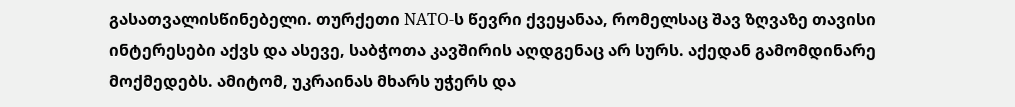გასათვალისწინებელი. თურქეთი NATO-ს წევრი ქვეყანაა, რომელსაც შავ ზღვაზე თავისი ინტერესები აქვს და ასევე, საბჭოთა კავშირის აღდგენაც არ სურს. აქედან გამომდინარე მოქმედებს. ამიტომ, უკრაინას მხარს უჭერს და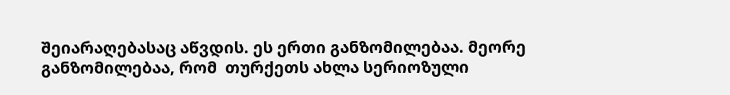შეიარაღებასაც აწვდის. ეს ერთი განზომილებაა. მეორე განზომილებაა, რომ  თურქეთს ახლა სერიოზული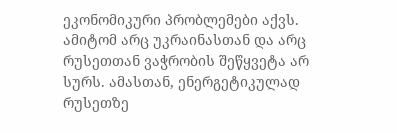ეკონომიკური პრობლემები აქვს. ამიტომ არც უკრაინასთან და არც რუსეთთან ვაჭრობის შეწყვეტა არ სურს. ამასთან, ენერგეტიკულად რუსეთზე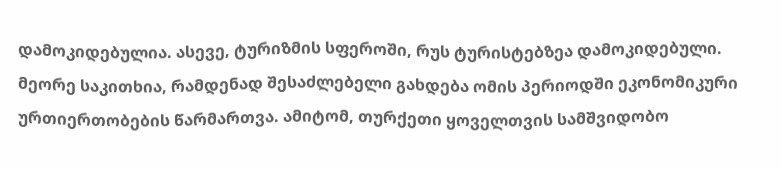დამოკიდებულია. ასევე, ტურიზმის სფეროში, რუს ტურისტებზეა დამოკიდებული. მეორე საკითხია, რამდენად შესაძლებელი გახდება ომის პერიოდში ეკონომიკური ურთიერთობების წარმართვა. ამიტომ, თურქეთი ყოველთვის სამშვიდობო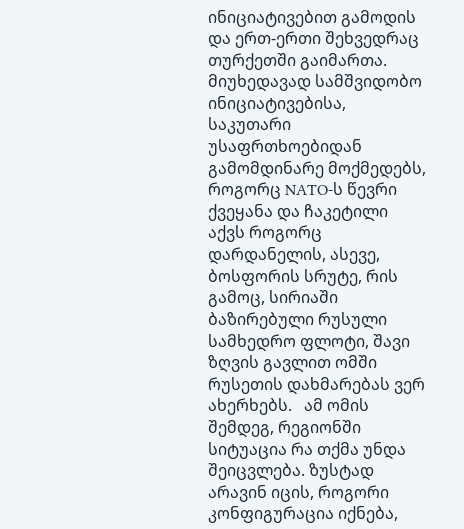ინიციატივებით გამოდის და ერთ-ერთი შეხვედრაც თურქეთში გაიმართა. მიუხედავად სამშვიდობო ინიციატივებისა, საკუთარი უსაფრთხოებიდან გამომდინარე მოქმედებს, როგორც NATO-ს წევრი ქვეყანა და ჩაკეტილი აქვს როგორც დარდანელის, ასევე, ბოსფორის სრუტე, რის გამოც, სირიაში ბაზირებული რუსული სამხედრო ფლოტი, შავი ზღვის გავლით ომში რუსეთის დახმარებას ვერ ახერხებს.   ამ ომის შემდეგ, რეგიონში სიტუაცია რა თქმა უნდა შეიცვლება. ზუსტად არავინ იცის, როგორი კონფიგურაცია იქნება,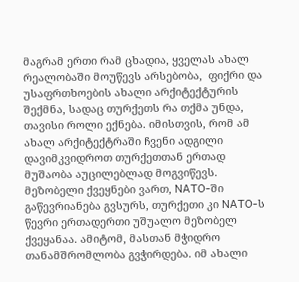მაგრამ ერთი რამ ცხადია, ყველას ახალ რეალობაში მოუწევს არსებობა,  ფიქრი და უსაფრთხოების ახალი არქიტექტურის შექმნა, სადაც თურქეთს რა თქმა უნდა, თავისი როლი ექნება. იმისთვის, რომ ამ ახალ არქიტექტრაში ჩვენი ადგილი დავიმკვიდროთ თურქეთთან ერთად მუშაობა აუცილებლად მოგვიწევს. მეზობელი ქვეყნები ვართ, NATO-ში გაწევრიანება გვსურს, თურქეთი კი NATO-ს წევრი ერთადერთი უშუალო მეზობელ ქვეყანაა. ამიტომ, მასთან მჭიდრო თანამშრომლობა გვჭირდება. იმ ახალი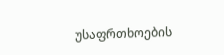უსაფრთხოების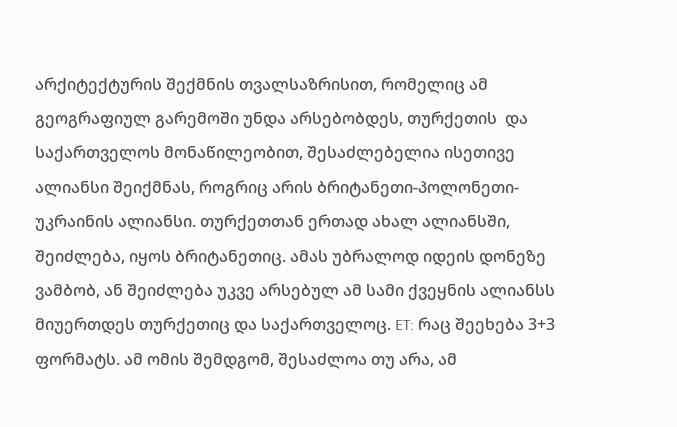არქიტექტურის შექმნის თვალსაზრისით, რომელიც ამ  გეოგრაფიულ გარემოში უნდა არსებობდეს, თურქეთის  და საქართველოს მონაწილეობით, შესაძლებელია ისეთივე ალიანსი შეიქმნას, როგრიც არის ბრიტანეთი-პოლონეთი-უკრაინის ალიანსი. თურქეთთან ერთად ახალ ალიანსში, შეიძლება, იყოს ბრიტანეთიც. ამას უბრალოდ იდეის დონეზე ვამბობ, ან შეიძლება უკვე არსებულ ამ სამი ქვეყნის ალიანსს  მიუერთდეს თურქეთიც და საქართველოც. ET: რაც შეეხება 3+3 ფორმატს. ამ ომის შემდგომ, შესაძლოა თუ არა, ამ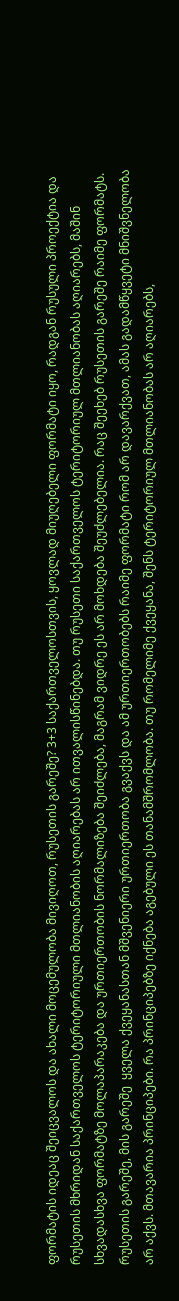ფორმატის იდეაც შეიცვალოს და ახალი მოცემულობა მივიღოთ, რუსეთის გარეშე? 3+3 საქართველოსთვის, ყოვლად მიუღებელი ფორმატი იყო, რადგან რუსული პროექტია და რუსეთის მხრიდან საქართველოს ტერიტორიული მთლიანობის აღიარებას არ ითვალისწინებდა. თუ რუსეთი საქართველოს ტერიტორიულ მთლიანობას აღიარებს, მაშინ სხვადასხვა ფორმატზე მოლაპარაკება და ურთიერთობის ნორმალიზება შეიძლება, მაგრამ ვიდრე ეს არ მოხდება შეუძლებელია. რაც შეეხებ რუსეთის გარეშე რაიმე ფორმატს. რუსეთის გარეშე, მის გარეშე  ყველა ქვეყანასთან მშვენიერი ურთიერთობა გვაქვს და ამ ურთიერთობებს რაიმე ფორმატი რომ არ დავარქვათ, ამას გადამწყვეტი მნიშვნელობა არ აქვს. მთავარია პრინციპები. რა პრინციპებზე იქნება აგებული ეს თანამშრომლობა. თუ რომელიმე ქვეყანა, შენს ტერიტორიულ მთლიანობას არ აღიარებს,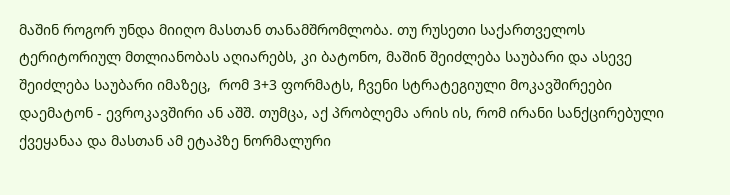მაშინ როგორ უნდა მიიღო მასთან თანამშრომლობა. თუ რუსეთი საქართველოს ტერიტორიულ მთლიანობას აღიარებს, კი ბატონო, მაშინ შეიძლება საუბარი და ასევე შეიძლება საუბარი იმაზეც,  რომ 3+3 ფორმატს, ჩვენი სტრატეგიული მოკავშირეები დაემატონ - ევროკავშირი ან აშშ. თუმცა, აქ პრობლემა არის ის, რომ ირანი სანქცირებული ქვეყანაა და მასთან ამ ეტაპზე ნორმალური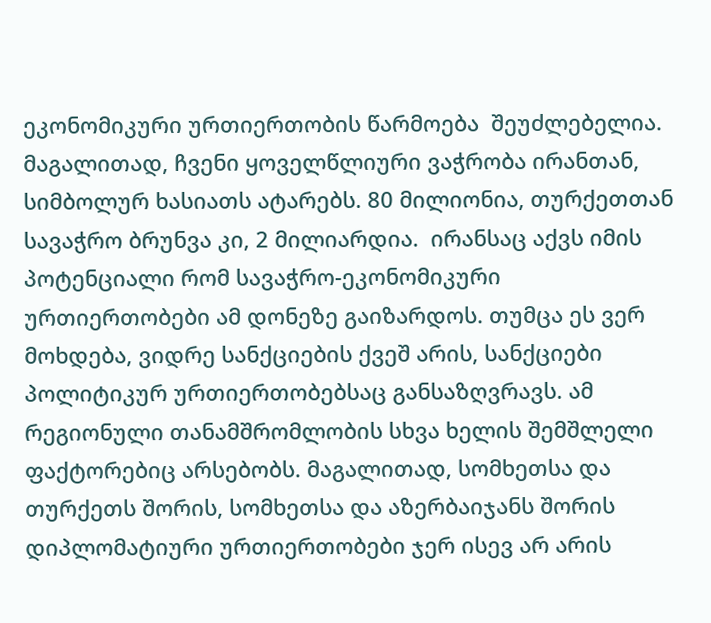ეკონომიკური ურთიერთობის წარმოება  შეუძლებელია. მაგალითად, ჩვენი ყოველწლიური ვაჭრობა ირანთან, სიმბოლურ ხასიათს ატარებს. 80 მილიონია, თურქეთთან სავაჭრო ბრუნვა კი, 2 მილიარდია.  ირანსაც აქვს იმის პოტენციალი რომ სავაჭრო-ეკონომიკური ურთიერთობები ამ დონეზე გაიზარდოს. თუმცა ეს ვერ მოხდება, ვიდრე სანქციების ქვეშ არის, სანქციები პოლიტიკურ ურთიერთობებსაც განსაზღვრავს. ამ რეგიონული თანამშრომლობის სხვა ხელის შემშლელი ფაქტორებიც არსებობს. მაგალითად, სომხეთსა და თურქეთს შორის, სომხეთსა და აზერბაიჯანს შორის დიპლომატიური ურთიერთობები ჯერ ისევ არ არის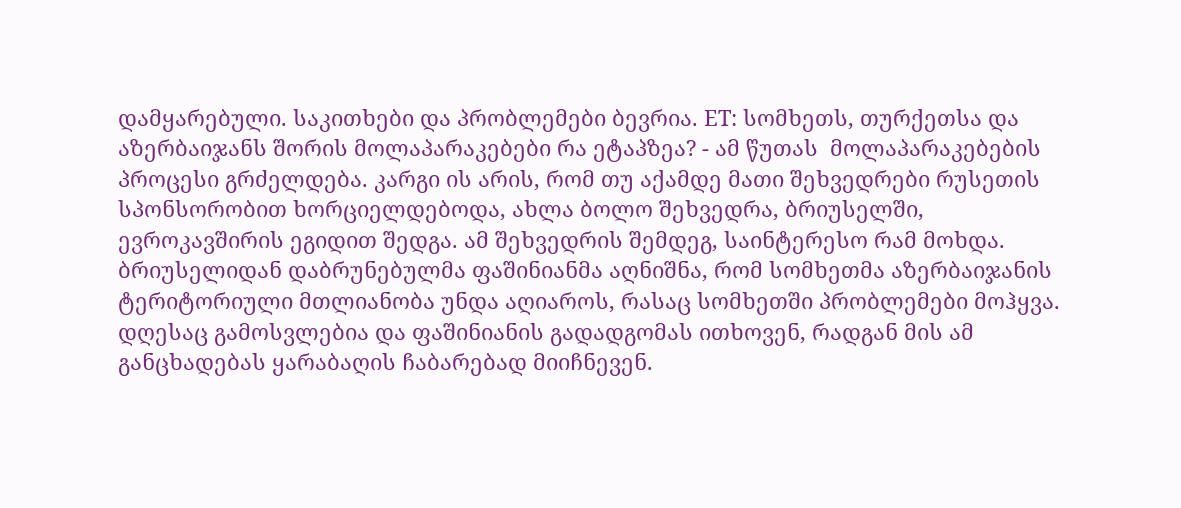დამყარებული. საკითხები და პრობლემები ბევრია. ET: სომხეთს, თურქეთსა და აზერბაიჯანს შორის მოლაპარაკებები რა ეტაპზეა? - ამ წუთას  მოლაპარაკებების პროცესი გრძელდება. კარგი ის არის, რომ თუ აქამდე მათი შეხვედრები რუსეთის სპონსორობით ხორციელდებოდა, ახლა ბოლო შეხვედრა, ბრიუსელში, ევროკავშირის ეგიდით შედგა. ამ შეხვედრის შემდეგ, საინტერესო რამ მოხდა. ბრიუსელიდან დაბრუნებულმა ფაშინიანმა აღნიშნა, რომ სომხეთმა აზერბაიჯანის ტერიტორიული მთლიანობა უნდა აღიაროს, რასაც სომხეთში პრობლემები მოჰყვა. დღესაც გამოსვლებია და ფაშინიანის გადადგომას ითხოვენ, რადგან მის ამ განცხადებას ყარაბაღის ჩაბარებად მიიჩნევენ.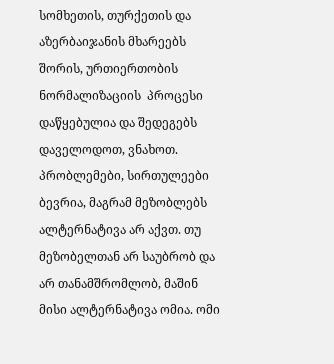სომხეთის, თურქეთის და აზერბაიჯანის მხარეებს შორის, ურთიერთობის ნორმალიზაციის  პროცესი დაწყებულია და შედეგებს დაველოდოთ, ვნახოთ. პრობლემები, სირთულეები ბევრია, მაგრამ მეზობლებს ალტერნატივა არ აქვთ. თუ მეზობელთან არ საუბრობ და არ თანამშრომლობ, მაშინ მისი ალტერნატივა ომია. ომი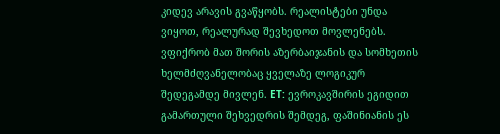კიდევ არავის გვაწყობს. რეალისტები უნდა ვიყოთ, რეალურად შევხედოთ მოვლენებს. ვფიქრობ მათ შორის აზერბაიჯანის და სომხეთის ხელმძღვანელობაც ყველაზე ლოგიკურ შედეგამდე მივლენ. ET: ევროკავშირის ეგიდით გამართული შეხვედრის შემდეგ, ფაშინიანის ეს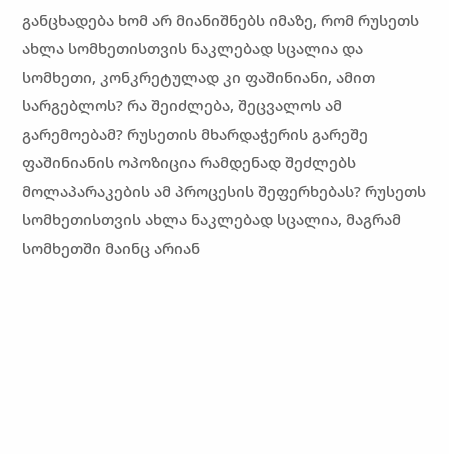განცხადება ხომ არ მიანიშნებს იმაზე, რომ რუსეთს ახლა სომხეთისთვის ნაკლებად სცალია და სომხეთი, კონკრეტულად კი ფაშინიანი, ამით სარგებლოს? რა შეიძლება, შეცვალოს ამ გარემოებამ? რუსეთის მხარდაჭერის გარეშე ფაშინიანის ოპოზიცია რამდენად შეძლებს მოლაპარაკების ამ პროცესის შეფერხებას? რუსეთს სომხეთისთვის ახლა ნაკლებად სცალია, მაგრამ სომხეთში მაინც არიან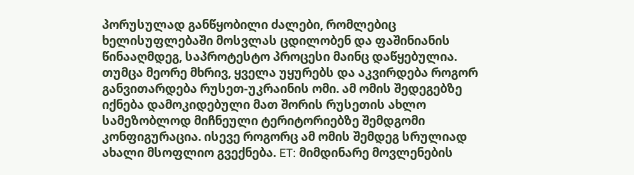პორუსულად განწყობილი ძალები, რომლებიც ხელისუფლებაში მოსვლას ცდილობენ და ფაშინიანის წინააღმდეგ, საპროტესტო პროცესი მაინც დაწყებულია. თუმცა მეორე მხრივ, ყველა უყურებს და აკვირდება როგორ განვითარდება რუსეთ-უკრაინის ომი. ამ ომის შედეგებზე იქნება დამოკიდებული მათ შორის რუსეთის ახლო სამეზობლოდ მიჩნეული ტერიტორიებზე შემდგომი კონფიგურაცია. ისევე როგორც ამ ომის შემდეგ სრულიად ახალი მსოფლიო გვექნება. ET: მიმდინარე მოვლენების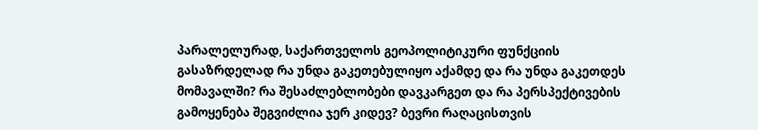პარალელურად, საქართველოს გეოპოლიტიკური ფუნქციის გასაზრდელად რა უნდა გაკეთებულიყო აქამდე და რა უნდა გაკეთდეს მომავალში? რა შესაძლებლობები დავკარგეთ და რა პერსპექტივების გამოყენება შეგვიძლია ჯერ კიდევ? ბევრი რაღაცისთვის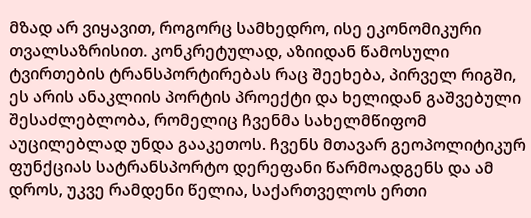მზად არ ვიყავით, როგორც სამხედრო, ისე ეკონომიკური თვალსაზრისით. კონკრეტულად, აზიიდან წამოსული ტვირთების ტრანსპორტირებას რაც შეეხება, პირველ რიგში, ეს არის ანაკლიის პორტის პროექტი და ხელიდან გაშვებული შესაძლებლობა, რომელიც ჩვენმა სახელმწიფომ აუცილებლად უნდა გააკეთოს. ჩვენს მთავარ გეოპოლიტიკურ ფუნქციას სატრანსპორტო დერეფანი წარმოადგენს და ამ დროს, უკვე რამდენი წელია, საქართველოს ერთი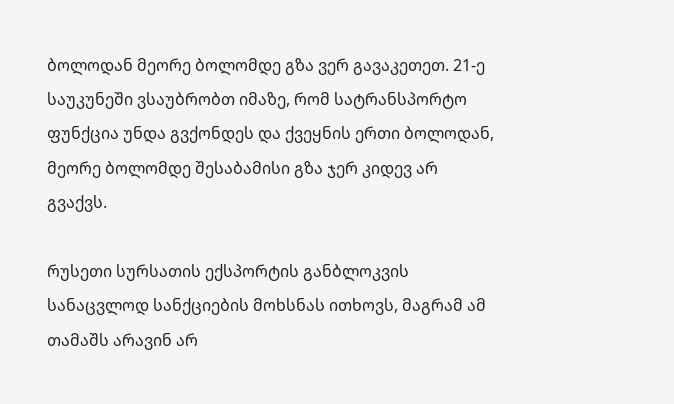ბოლოდან მეორე ბოლომდე გზა ვერ გავაკეთეთ. 21-ე საუკუნეში ვსაუბრობთ იმაზე, რომ სატრანსპორტო ფუნქცია უნდა გვქონდეს და ქვეყნის ერთი ბოლოდან, მეორე ბოლომდე შესაბამისი გზა ჯერ კიდევ არ გვაქვს.

რუსეთი სურსათის ექსპორტის განბლოკვის სანაცვლოდ სანქციების მოხსნას ითხოვს, მაგრამ ამ თამაშს არავინ არ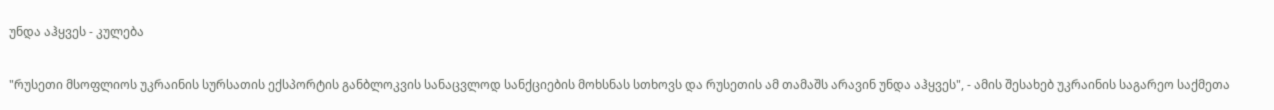უნდა აჰყვეს - კულება

"რუსეთი მსოფლიოს უკრაინის სურსათის ექსპორტის განბლოკვის სანაცვლოდ სანქციების მოხსნას სთხოვს და რუსეთის ამ თამაშს არავინ უნდა აჰყვეს", - ამის შესახებ უკრაინის საგარეო საქმეთა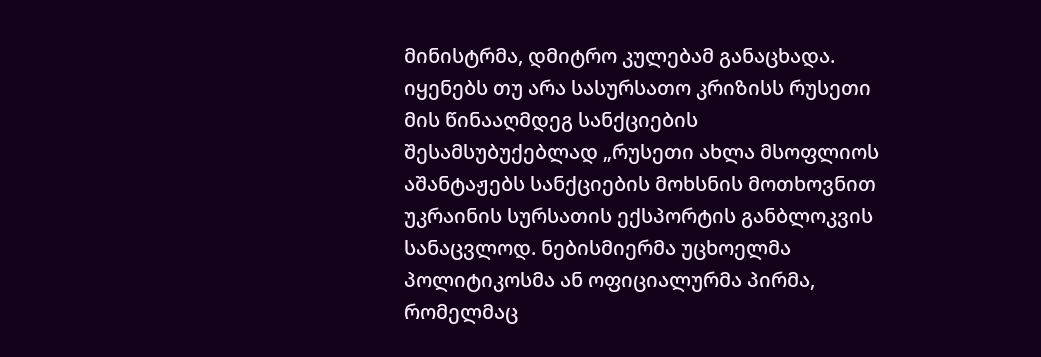მინისტრმა, დმიტრო კულებამ განაცხადა. იყენებს თუ არა სასურსათო კრიზისს რუსეთი მის წინააღმდეგ სანქციების შესამსუბუქებლად „რუსეთი ახლა მსოფლიოს აშანტაჟებს სანქციების მოხსნის მოთხოვნით უკრაინის სურსათის ექსპორტის განბლოკვის სანაცვლოდ. ნებისმიერმა უცხოელმა პოლიტიკოსმა ან ოფიციალურმა პირმა, რომელმაც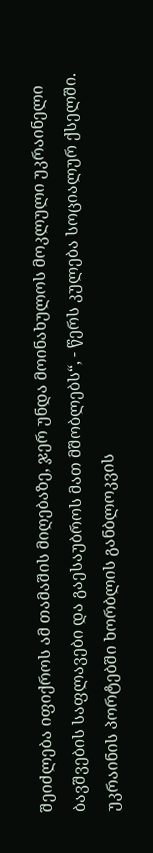შეიძლება იფიქროს ამ თამაშის მიღებაზე, ჯერ უნდა მოინახულოს მოკლული უკრაინელი ბავშვების საფლავები და გაესაუბროს მათ მშობლებს“, - წერს კულება სოციალურ ქსელში. უკრაინის პორტებში ხორბლის განბლოკვის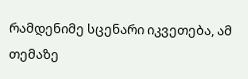რამდენიმე სცენარი იკვეთება, ამ თემაზე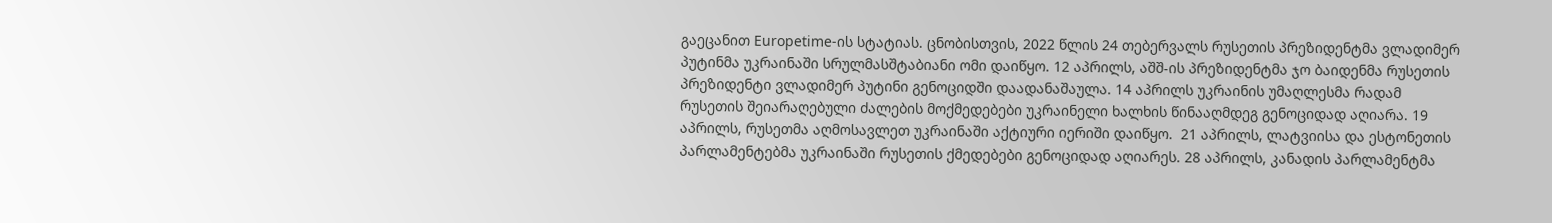გაეცანით Europetime-ის სტატიას. ცნობისთვის, 2022 წლის 24 თებერვალს რუსეთის პრეზიდენტმა ვლადიმერ პუტინმა უკრაინაში სრულმასშტაბიანი ომი დაიწყო. 12 აპრილს, აშშ-ის პრეზიდენტმა ჯო ბაიდენმა რუსეთის პრეზიდენტი ვლადიმერ პუტინი გენოციდში დაადანაშაულა. 14 აპრილს უკრაინის უმაღლესმა რადამ რუსეთის შეიარაღებული ძალების მოქმედებები უკრაინელი ხალხის წინააღმდეგ გენოციდად აღიარა. 19 აპრილს, რუსეთმა აღმოსავლეთ უკრაინაში აქტიური იერიში დაიწყო.  21 აპრილს, ლატვიისა და ესტონეთის პარლამენტებმა უკრაინაში რუსეთის ქმედებები გენოციდად აღიარეს. 28 აპრილს, კანადის პარლამენტმა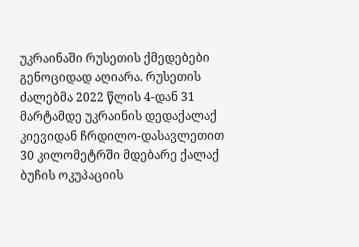უკრაინაში რუსეთის ქმედებები გენოციდად აღიარა. რუსეთის ძალებმა 2022 წლის 4-დან 31 მარტამდე უკრაინის დედაქალაქ კიევიდან ჩრდილო-დასავლეთით 30 კილომეტრში მდებარე ქალაქ ბუჩის ოკუპაციის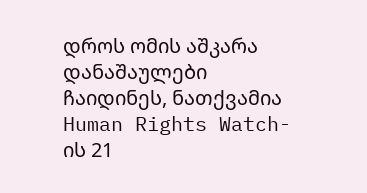დროს ომის აშკარა დანაშაულები ჩაიდინეს, ნათქვამია Human Rights Watch-ის 21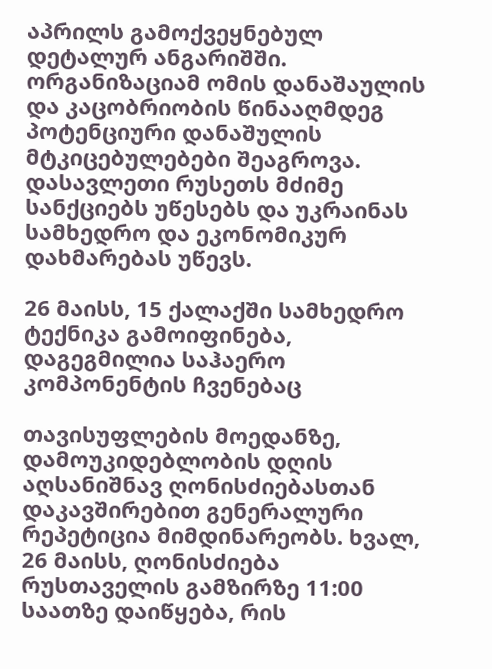აპრილს გამოქვეყნებულ დეტალურ ანგარიშში. ორგანიზაციამ ომის დანაშაულის და კაცობრიობის წინააღმდეგ პოტენციური დანაშულის მტკიცებულებები შეაგროვა. დასავლეთი რუსეთს მძიმე სანქციებს უწესებს და უკრაინას სამხედრო და ეკონომიკურ დახმარებას უწევს.

26 მაისს, 15 ქალაქში სამხედრო ტექნიკა გამოიფინება, დაგეგმილია საჰაერო კომპონენტის ჩვენებაც

თავისუფლების მოედანზე, დამოუკიდებლობის დღის აღსანიშნავ ღონისძიებასთან დაკავშირებით გენერალური რეპეტიცია მიმდინარეობს. ხვალ, 26 მაისს, ღონისძიება რუსთაველის გამზირზე 11:00 საათზე დაიწყება, რის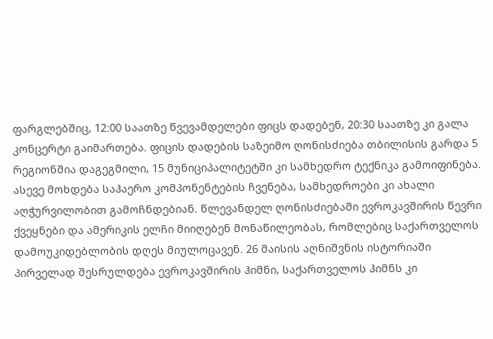ფარგლებშიც, 12:00 საათზე წვევამდელები ფიცს დადებენ, 20:30 საათზე კი გალა კონცერტი გაიმართება. ფიცის დადების საზეიმო ღონისძიება თბილისის გარდა 5 რეგიონშია დაგეგმილი, 15 მუნიციპალიტეტში კი სამხედრო ტექნიკა გამოიფინება. ასევე მოხდება საჰაერო კომპონენტების ჩვენება, სამხედროები კი ახალი აღჭურვილობით გამოჩნდებიან. წლევანდელ ღონისძიებაში ევროკავშირის წევრი ქვეყნები და ამერიკის ელჩი მიიღებენ მონაწილეობას, რომლებიც საქართველოს დამოუკიდებლობის დღეს მიულოცავენ. 26 მაისის აღნიშვნის ისტორიაში პირველად შესრულდება ევროკავშირის ჰიმნი, საქართველოს ჰიმნს კი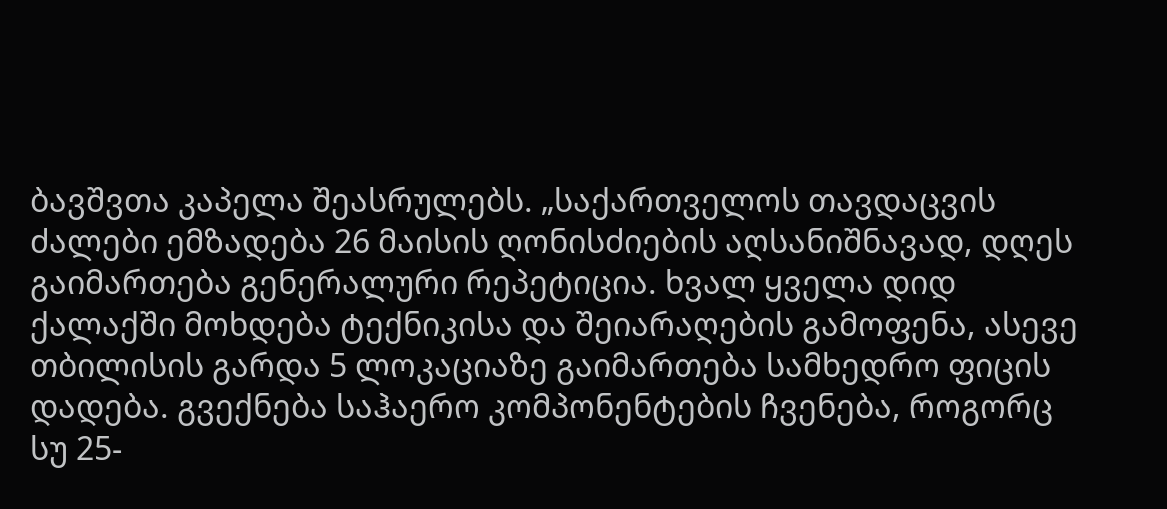ბავშვთა კაპელა შეასრულებს. „საქართველოს თავდაცვის ძალები ემზადება 26 მაისის ღონისძიების აღსანიშნავად, დღეს გაიმართება გენერალური რეპეტიცია. ხვალ ყველა დიდ ქალაქში მოხდება ტექნიკისა და შეიარაღების გამოფენა, ასევე თბილისის გარდა 5 ლოკაციაზე გაიმართება სამხედრო ფიცის დადება. გვექნება საჰაერო კომპონენტების ჩვენება, როგორც სუ 25-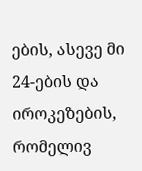ების, ასევე მი 24-ების და იროკეზების, რომელივ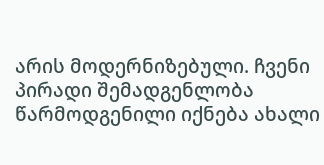არის მოდერნიზებული. ჩვენი პირადი შემადგენლობა წარმოდგენილი იქნება ახალი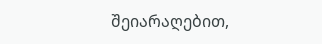შეიარაღებით,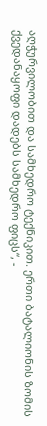აღჭურვილობით და სამხედრო ტექნიკით. ერთი ბატალიონის ზომის ქვედანაყოფი დადებს სამხედრო ფიცს“, -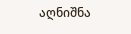აღნიშნა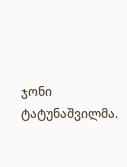ჯონი ტატუნაშვილმა.